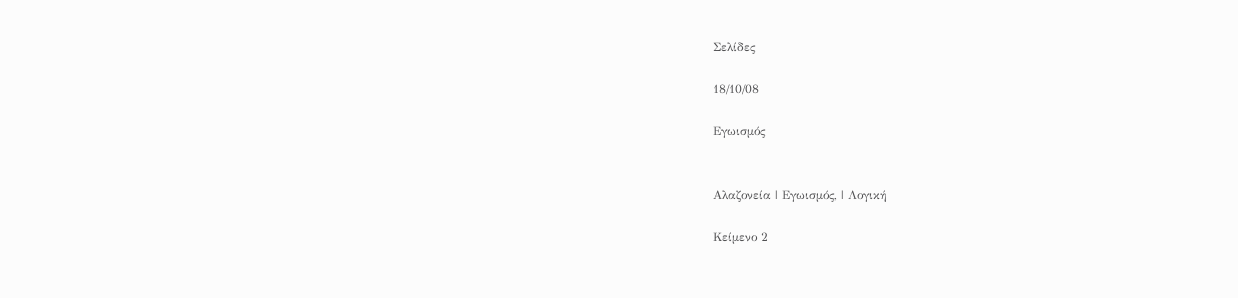Σελίδες

18/10/08

Εγωισμός


Αλαζονεία | Εγωισμός, | Λογική

Κείμενο 2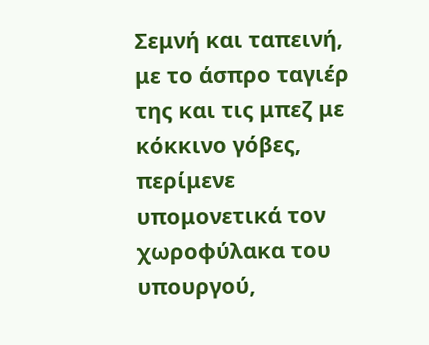Σεμνή και ταπεινή, με το άσπρο ταγιέρ της και τις μπεζ με κόκκινο γόβες, περίμενε υπομονετικά τον χωροφύλακα του υπουργού,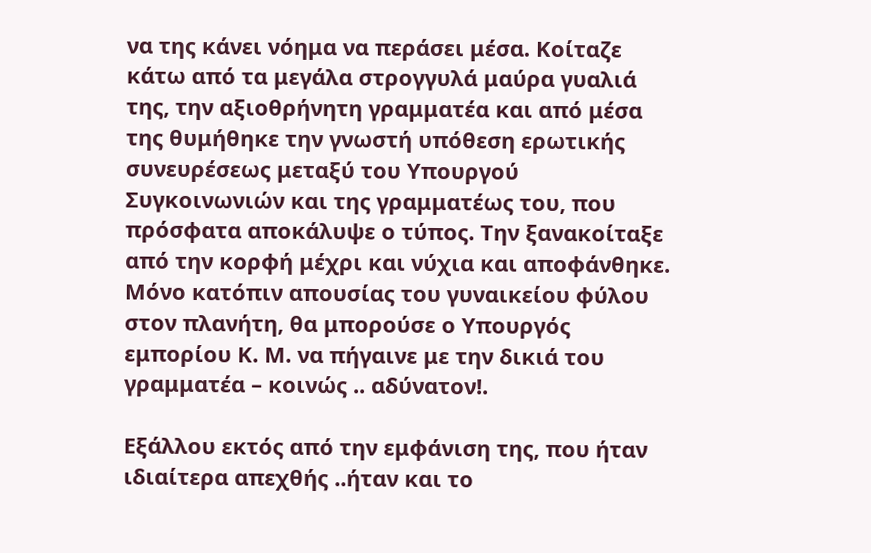να της κάνει νόημα να περάσει μέσα. Κοίταζε κάτω από τα μεγάλα στρογγυλά μαύρα γυαλιά της, την αξιοθρήνητη γραμματέα και από μέσα της θυμήθηκε την γνωστή υπόθεση ερωτικής συνευρέσεως μεταξύ του Υπουργού Συγκοινωνιών και της γραμματέως του, που πρόσφατα αποκάλυψε ο τύπος. Την ξανακοίταξε από την κορφή μέχρι και νύχια και αποφάνθηκε. Μόνο κατόπιν απουσίας του γυναικείου φύλου στον πλανήτη, θα μπορούσε ο Υπουργός εμπορίου Κ. Μ. να πήγαινε με την δικιά του γραμματέα – κοινώς .. αδύνατον!.

Εξάλλου εκτός από την εμφάνιση της, που ήταν ιδιαίτερα απεχθής ..ήταν και το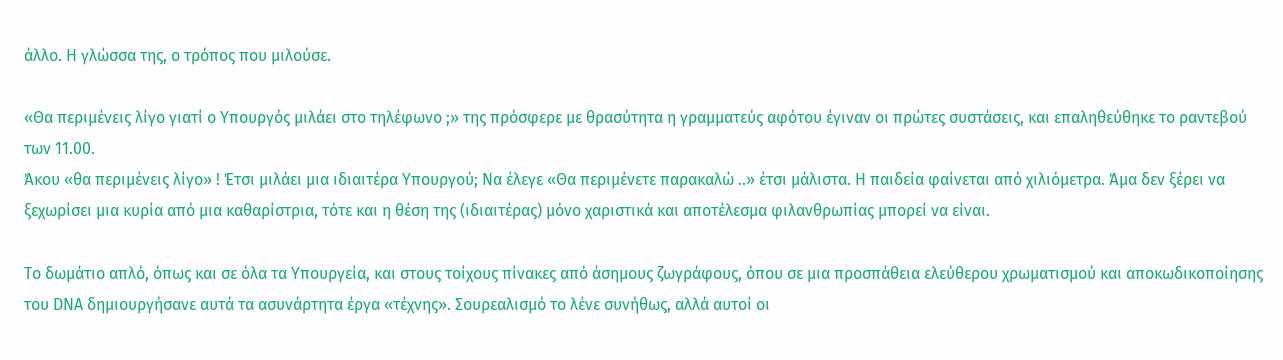άλλο. Η γλώσσα της, ο τρόπος που μιλούσε.

«Θα περιμένεις λίγο γιατί ο Υπουργός μιλάει στο τηλέφωνο ;» της πρόσφερε με θρασύτητα η γραμματεύς αφότου έγιναν οι πρώτες συστάσεις, και επαληθεύθηκε το ραντεβού των 11.00.
Άκου «θα περιμένεις λίγο» ! Έτσι μιλάει μια ιδιαιτέρα Υπουργού; Να έλεγε «Θα περιμένετε παρακαλώ ..» έτσι μάλιστα. Η παιδεία φαίνεται από χιλιόμετρα. Άμα δεν ξέρει να ξεχωρίσει μια κυρία από μια καθαρίστρια, τότε και η θέση της (ιδιαιτέρας) μόνο χαριστικά και αποτέλεσμα φιλανθρωπίας μπορεί να είναι.

Το δωμάτιο απλό, όπως και σε όλα τα Υπουργεία, και στους τοίχους πίνακες από άσημους ζωγράφους, όπου σε μια προσπάθεια ελεύθερου χρωματισμού και αποκωδικοποίησης του DNA δημιουργήσανε αυτά τα ασυνάρτητα έργα «τέχνης». Σουρεαλισμό το λένε συνήθως, αλλά αυτοί οι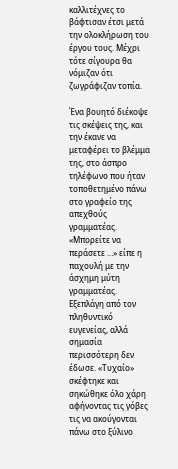καλλιτέχνες το βάφτισαν έτσι μετά την ολοκλήρωση του έργου τους. Μέχρι τότε σίγουρα θα νόμιζαν ότι ζωγράφιζαν τοπία.

Ένα βουητό διέκοψε τις σκέψεις της, και την έκανε να μεταφέρει το βλέμμα της, στο άσπρο τηλέφωνο που ήταν τοποθετημένο πάνω στο γραφείο της απεχθούς γραμματέας.
«Μπορείτε να περάσετε …» είπε η παχουλή με την άσχημη μύτη γραμματέας. Εξεπλάγη από τον πληθυντικό ευγενείας, αλλά σημασία περισσότερη δεν έδωσε. «Τυχαίο» σκέφτηκε και σηκώθηκε όλο χάρη αφήνοντας τις γόβες τις να ακούγονται πάνω στο ξύλινο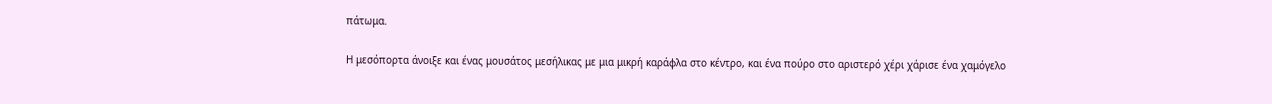πάτωμα.

Η μεσόπορτα άνοιξε και ένας μουσάτος μεσήλικας με μια μικρή καράφλα στο κέντρο, και ένα πούρο στο αριστερό χέρι χάρισε ένα χαμόγελο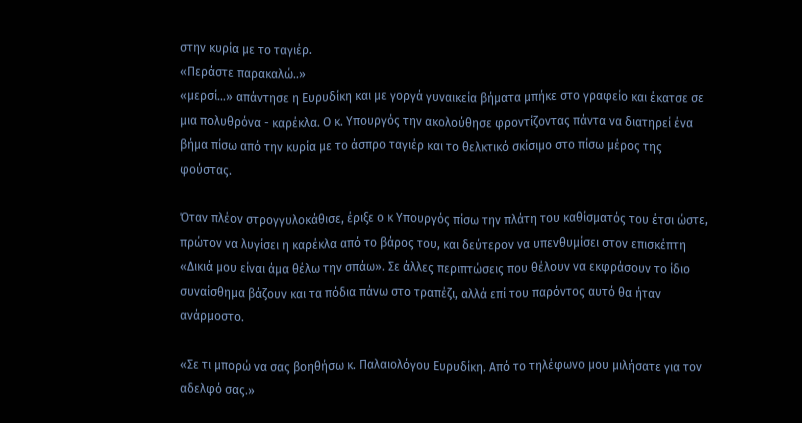στην κυρία με το ταγιέρ.
«Περάστε παρακαλώ..»
«μερσί…» απάντησε η Ευρυδίκη και με γοργά γυναικεία βήματα μπήκε στο γραφείο και έκατσε σε μια πολυθρόνα - καρέκλα. Ο κ. Υπουργός την ακολούθησε φροντίζοντας πάντα να διατηρεί ένα βήμα πίσω από την κυρία με το άσπρο ταγιέρ και το θελκτικό σκίσιμο στο πίσω μέρος της φούστας.

Όταν πλέον στρογγυλοκάθισε, έριξε ο κ Υπουργός πίσω την πλάτη του καθίσματός του έτσι ώστε, πρώτον να λυγίσει η καρέκλα από το βάρος του, και δεύτερον να υπενθυμίσει στον επισκέπτη «Δικιά μου είναι άμα θέλω την σπάω». Σε άλλες περιπτώσεις που θέλουν να εκφράσουν το ίδιο συναίσθημα βάζουν και τα πόδια πάνω στο τραπέζι, αλλά επί του παρόντος αυτό θα ήταν ανάρμοστο.

«Σε τι μπορώ να σας βοηθήσω κ. Παλαιολόγου Ευρυδίκη. Από το τηλέφωνο μου μιλήσατε για τον αδελφό σας.»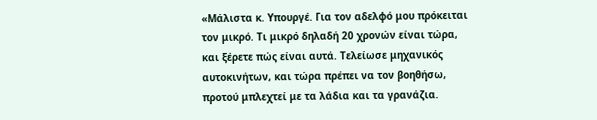«Μάλιστα κ. Υπουργέ. Για τον αδελφό μου πρόκειται τον μικρό. Τι μικρό δηλαδή 20 χρονών είναι τώρα, και ξέρετε πώς είναι αυτά. Τελείωσε μηχανικός αυτοκινήτων, και τώρα πρέπει να τον βοηθήσω, προτού μπλεχτεί με τα λάδια και τα γρανάζια.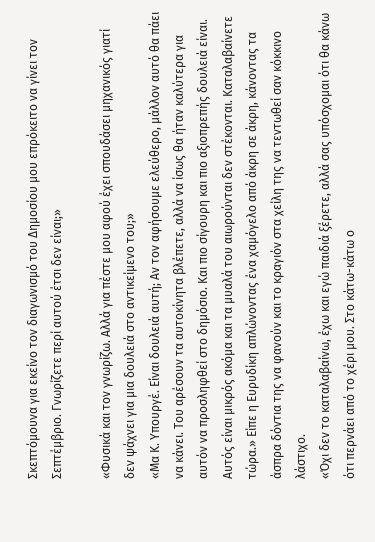Σκεπτόμουνα για εκείνο τον διαγωνισμό του Δημοσίου μου επρόκειτο να γίνει τον Σεπτέμβριο. Γνωρίζετε περί αυτού έτσι δεν είναι;»

«Φυσικά και τον γνωρίζω. Αλλά για πέστε μου αφού έχει σπουδάσει μηχανικός γιατί δεν ψάχνει για μια δουλειά στο αντικείμενο του;»
«Μα Κ. Υπουργέ. Είναι δουλειά αυτή; Αν τον αφήσουμε ελεύθερο, μάλλον αυτό θα πάει να κάνει. Του αρέσουν τα αυτοκίνητα βλέπετε, αλλά να ίσως θα ήταν καλύτερα για αυτόν να προσληφθεί στο δημόσιο. Και πιο σίγουρη και πιο αξιοπρεπής δουλειά είναι. Αυτός είναι μικρός ακόμα και τα μυαλά του αιωρούνται δεν στέκονται. Καταλαβαίνετε τώρα.» Είπε η Ευρυδίκη απλώνοντας ένα χαμόγελο από άκρη σε άκρη, κάνοντας τα άσπρα δόντια της να φανούν και το κραγιόν στα χείλη της να τεντωθεί σαν κόκκινο λάστιχο.
«Όχι δεν το καταλαβαίνω, έχω και εγώ παιδιά ξέρετε, αλλά σας υπόσχομαι ότι θα κάνω ότι περνάει από το χέρι μου. Στο κάτω-κάτω ο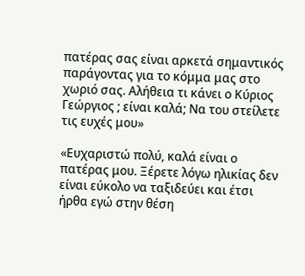πατέρας σας είναι αρκετά σημαντικός παράγοντας για το κόμμα μας στο χωριό σας. Αλήθεια τι κάνει ο Κύριος Γεώργιος ; είναι καλά; Να του στείλετε τις ευχές μου»

«Ευχαριστώ πολύ, καλά είναι ο πατέρας μου. Ξέρετε λόγω ηλικίας δεν είναι εύκολο να ταξιδεύει και έτσι ήρθα εγώ στην θέση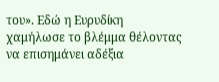του». Εδώ η Ευρυδίκη χαμήλωσε το βλέμμα θέλοντας να επισημάνει αδέξια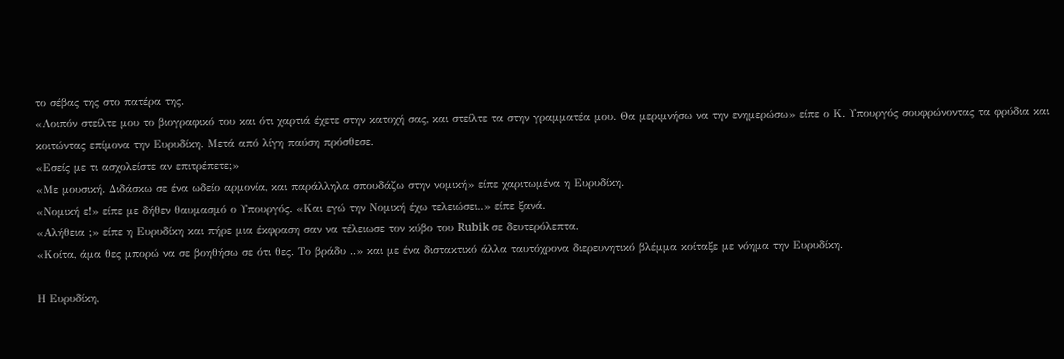το σέβας της στο πατέρα της.
«Λοιπόν στείλτε μου το βιογραφικό του και ότι χαρτιά έχετε στην κατοχή σας, και στείλτε τα στην γραμματέα μου. Θα μεριμνήσω να την ενημερώσω» είπε ο Κ. Υπουργός σουφρώνοντας τα φρύδια και κοιτώντας επίμονα την Ευρυδίκη. Μετά από λίγη παύση πρόσθεσε.
«Εσείς με τι ασχολείστε αν επιτρέπετε;»
«Με μουσική. Διδάσκω σε ένα ωδείο αρμονία, και παράλληλα σπουδάζω στην νομική» είπε χαριτωμένα η Ευρυδίκη.
«Νομική ε!» είπε με δήθεν θαυμασμό ο Υπουργός. «Και εγώ την Νομική έχω τελειώσει..» είπε ξανά.
«Αλήθεια ;» είπε η Ευρυδίκη και πήρε μια έκφραση σαν να τέλειωσε τον κύβο του Rubik σε δευτερόλεπτα.
«Κοίτα, άμα θες μπορώ να σε βοηθήσω σε ότι θες. Το βράδυ ..» και με ένα διστακτικό άλλα ταυτόχρονα διερευνητικό βλέμμα κοίταξε με νόημα την Ευρυδίκη.

Η Ευρυδίκη,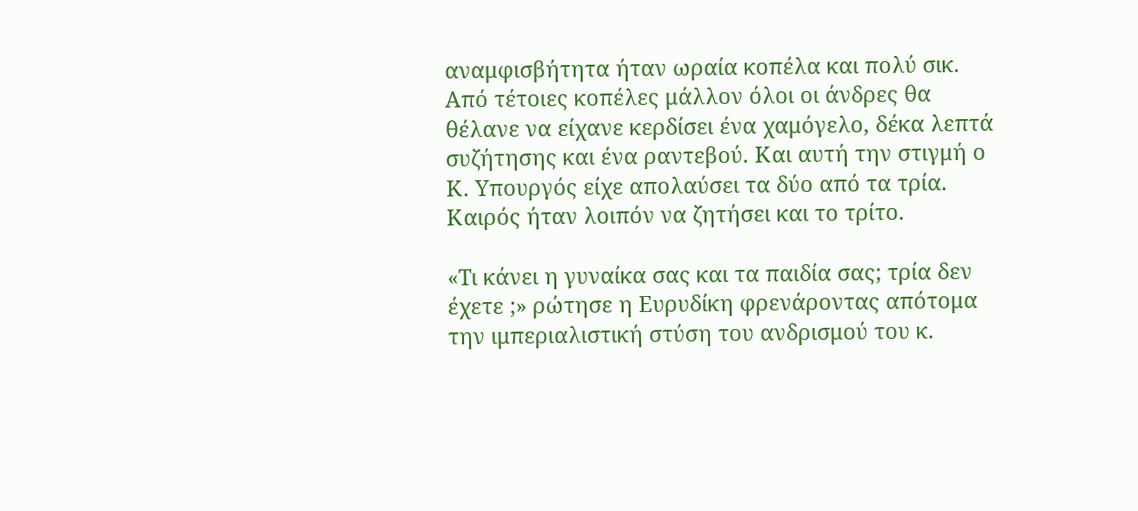αναμφισβήτητα ήταν ωραία κοπέλα και πολύ σικ. Από τέτοιες κοπέλες μάλλον όλοι οι άνδρες θα θέλανε να είχανε κερδίσει ένα χαμόγελο, δέκα λεπτά συζήτησης και ένα ραντεβού. Και αυτή την στιγμή ο Κ. Υπουργός είχε απολαύσει τα δύο από τα τρία. Καιρός ήταν λοιπόν να ζητήσει και το τρίτο.

«Τι κάνει η γυναίκα σας και τα παιδία σας; τρία δεν έχετε ;» ρώτησε η Ευρυδίκη φρενάροντας απότομα την ιμπεριαλιστική στύση του ανδρισμού του κ.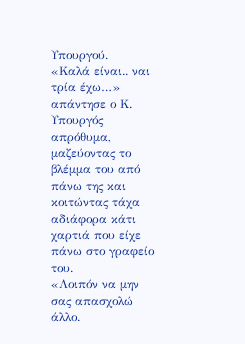Υπουργού.
«Καλά είναι.. ναι τρία έχω…» απάντησε ο Κ. Υπουργός απρόθυμα, μαζεύοντας το βλέμμα του από πάνω της και κοιτώντας τάχα αδιάφορα κάτι χαρτιά που είχε πάνω στο γραφείο του.
«Λοιπόν να μην σας απασχολώ άλλο.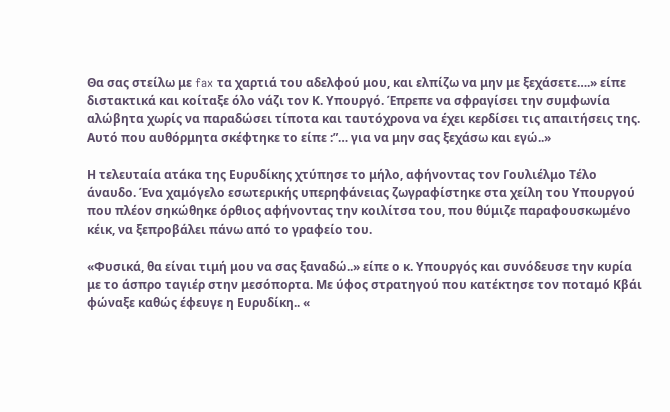Θα σας στείλω με fax τα χαρτιά του αδελφού μου, και ελπίζω να μην με ξεχάσετε….» είπε διστακτικά και κοίταξε όλο νάζι τον Κ. Υπουργό. Έπρεπε να σφραγίσει την συμφωνία αλώβητα χωρίς να παραδώσει τίποτα και ταυτόχρονα να έχει κερδίσει τις απαιτήσεις της. Αυτό που αυθόρμητα σκέφτηκε το είπε :”… για να μην σας ξεχάσω και εγώ..»

Η τελευταία ατάκα της Ευρυδίκης χτύπησε το μήλο, αφήνοντας τον Γουλιέλμο Τέλο άναυδο. Ένα χαμόγελο εσωτερικής υπερηφάνειας ζωγραφίστηκε στα χείλη του Υπουργού που πλέον σηκώθηκε όρθιος αφήνοντας την κοιλίτσα του, που θύμιζε παραφουσκωμένο κέικ, να ξεπροβάλει πάνω από το γραφείο του.

«Φυσικά, θα είναι τιμή μου να σας ξαναδώ..» είπε ο κ. Υπουργός και συνόδευσε την κυρία με το άσπρο ταγιέρ στην μεσόπορτα. Με ύφος στρατηγού που κατέκτησε τον ποταμό Κβάι φώναξε καθώς έφευγε η Ευρυδίκη.. «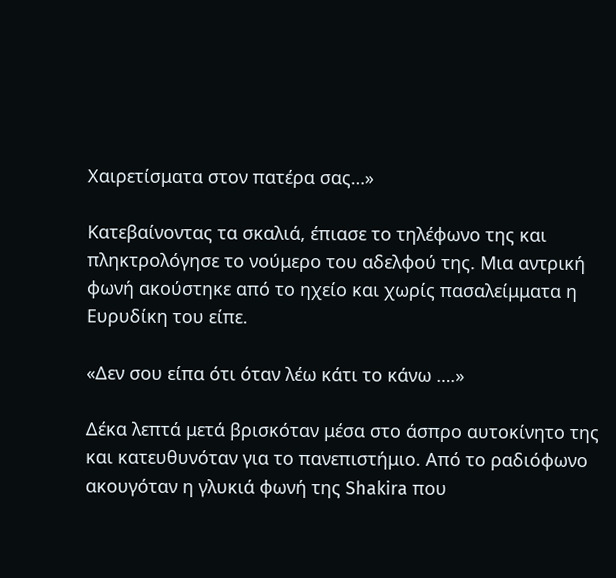Χαιρετίσματα στον πατέρα σας…»

Κατεβαίνοντας τα σκαλιά, έπιασε το τηλέφωνο της και πληκτρολόγησε το νούμερο του αδελφού της. Μια αντρική φωνή ακούστηκε από το ηχείο και χωρίς πασαλείμματα η Ευρυδίκη του είπε.

«Δεν σου είπα ότι όταν λέω κάτι το κάνω ….»

Δέκα λεπτά μετά βρισκόταν μέσα στο άσπρο αυτοκίνητο της και κατευθυνόταν για το πανεπιστήμιο. Από το ραδιόφωνο ακουγόταν η γλυκιά φωνή της Shakira που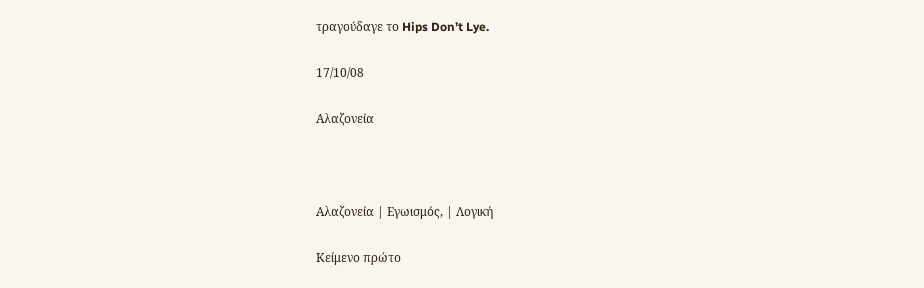τραγούδαγε το Hips Don’t Lye.

17/10/08

Αλαζονεία



Αλαζονεία | Εγωισμός, | Λογική

Κείμενο πρώτο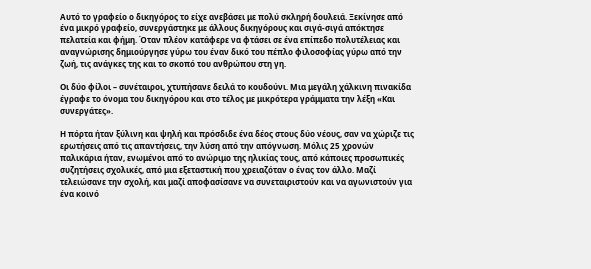Αυτό το γραφείο ο δικηγόρος το είχε ανεβάσει με πολύ σκληρή δουλειά. Ξεκίνησε από ένα μικρό γραφείο, συνεργάστηκε με άλλους δικηγόρους και σιγά-σιγά απόκτησε πελατεία και φήμη. Όταν πλέον κατάφερε να φτάσει σε ένα επίπεδο πολυτέλειας και αναγνώρισης δημιούργησε γύρω του έναν δικό του πέπλο φιλοσοφίας γύρω από την ζωή, τις ανάγκες της και το σκοπό του ανθρώπου στη γη.

Οι δύο φίλοι – συνέταιροι, χτυπήσανε δειλά το κουδούνι. Μια μεγάλη χάλκινη πινακίδα έγραφε το όνομα του δικηγόρου και στο τέλος με μικρότερα γράμματα την λέξη «Και συνεργάτες».

Η πόρτα ήταν ξύλινη και ψηλή και πρόσδιδε ένα δέος στους δύο νέους, σαν να χώριζε τις ερωτήσεις από τις απαντήσεις, την λύση από την απόγνωση. Μόλις 25 χρονών παλικάρια ήταν, ενωμένοι από το ανώριμο της ηλικίας τους, από κάποιες προσωπικές συζητήσεις σχολικές, από μια εξεταστική που χρειαζόταν ο ένας τον άλλο. Μαζί τελειώσανε την σχολή, και μαζί αποφασίσανε να συνεταιριστούν και να αγωνιστούν για ένα κοινό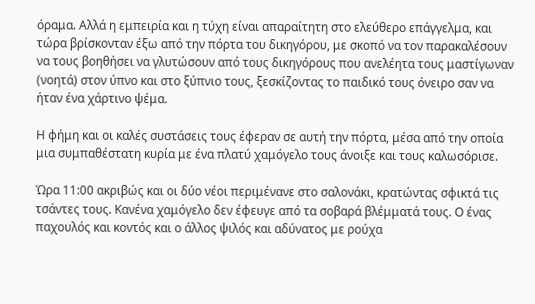όραμα. Αλλά η εμπειρία και η τύχη είναι απαραίτητη στο ελεύθερο επάγγελμα, και τώρα βρίσκονταν έξω από την πόρτα του δικηγόρου, με σκοπό να τον παρακαλέσουν να τους βοηθήσει να γλυτώσουν από τους δικηγόρους που ανελέητα τους μαστίγωναν (νοητά) στον ύπνο και στο ξύπνιο τους, ξεσκίζοντας το παιδικό τους όνειρο σαν να ήταν ένα χάρτινο ψέμα.

Η φήμη και οι καλές συστάσεις τους έφεραν σε αυτή την πόρτα, μέσα από την οποία μια συμπαθέστατη κυρία με ένα πλατύ χαμόγελο τους άνοιξε και τους καλωσόρισε.

Ώρα 11:00 ακριβώς και οι δύο νέοι περιμένανε στο σαλονάκι, κρατώντας σφικτά τις τσάντες τους. Κανένα χαμόγελο δεν έφευγε από τα σοβαρά βλέμματά τους. Ο ένας παχουλός και κοντός και ο άλλος ψιλός και αδύνατος με ρούχα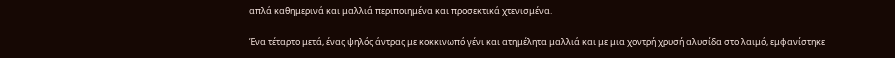απλά καθημερινά και μαλλιά περιποιημένα και προσεκτικά χτενισμένα.

Ένα τέταρτο μετά, ένας ψηλός άντρας με κοκκινωπό γένι και ατημέλητα μαλλιά και με μια χοντρή χρυσή αλυσίδα στο λαιμό, εμφανίστηκε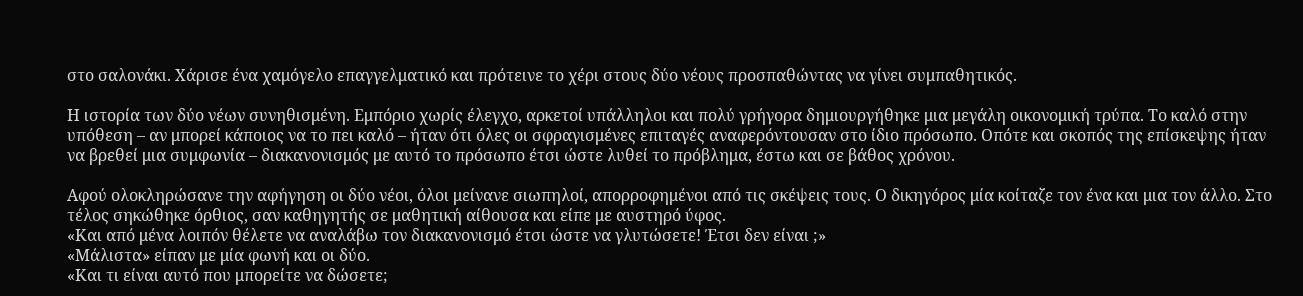στο σαλονάκι. Χάρισε ένα χαμόγελο επαγγελματικό και πρότεινε το χέρι στους δύο νέους προσπαθώντας να γίνει συμπαθητικός.

Η ιστορία των δύο νέων συνηθισμένη. Εμπόριο χωρίς έλεγχο, αρκετοί υπάλληλοι και πολύ γρήγορα δημιουργήθηκε μια μεγάλη οικονομική τρύπα. Το καλό στην υπόθεση – αν μπορεί κάποιος να το πει καλό – ήταν ότι όλες οι σφραγισμένες επιταγές αναφερόντουσαν στο ίδιο πρόσωπο. Οπότε και σκοπός της επίσκεψης ήταν να βρεθεί μια συμφωνία – διακανονισμός με αυτό το πρόσωπο έτσι ώστε λυθεί το πρόβλημα, έστω και σε βάθος χρόνου.

Αφού ολοκληρώσανε την αφήγηση οι δύο νέοι, όλοι μείνανε σιωπηλοί, απορροφημένοι από τις σκέψεις τους. Ο δικηγόρος μία κοίταζε τον ένα και μια τον άλλο. Στο τέλος σηκώθηκε όρθιος, σαν καθηγητής σε μαθητική αίθουσα και είπε με αυστηρό ύφος.
«Και από μένα λοιπόν θέλετε να αναλάβω τον διακανονισμό έτσι ώστε να γλυτώσετε! Έτσι δεν είναι ;»
«Μάλιστα» είπαν με μία φωνή και οι δύο.
«Και τι είναι αυτό που μπορείτε να δώσετε;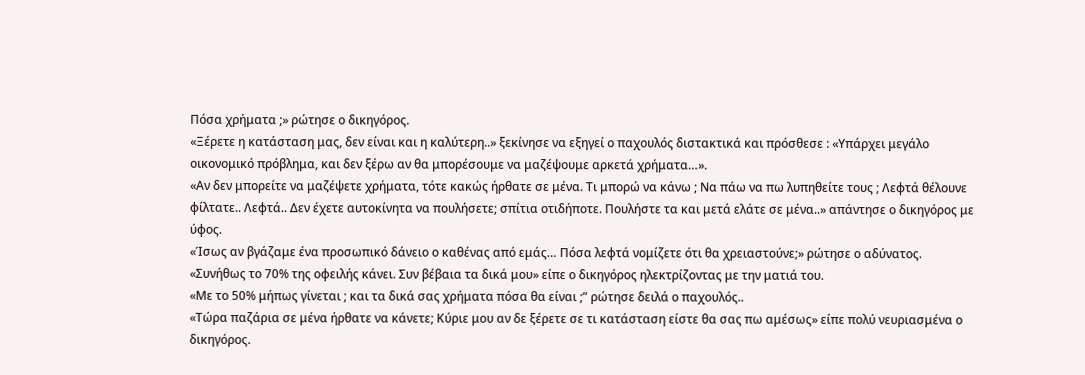Πόσα χρήματα ;» ρώτησε ο δικηγόρος.
«Ξέρετε η κατάσταση μας, δεν είναι και η καλύτερη..» ξεκίνησε να εξηγεί ο παχουλός διστακτικά και πρόσθεσε : «Υπάρχει μεγάλο οικονομικό πρόβλημα, και δεν ξέρω αν θα μπορέσουμε να μαζέψουμε αρκετά χρήματα…».
«Αν δεν μπορείτε να μαζέψετε χρήματα, τότε κακώς ήρθατε σε μένα. Τι μπορώ να κάνω ; Να πάω να πω λυπηθείτε τους ; Λεφτά θέλουνε φίλτατε.. Λεφτά.. Δεν έχετε αυτοκίνητα να πουλήσετε; σπίτια οτιδήποτε. Πουλήστε τα και μετά ελάτε σε μένα..» απάντησε ο δικηγόρος με ύφος.
«Ίσως αν βγάζαμε ένα προσωπικό δάνειο ο καθένας από εμάς… Πόσα λεφτά νομίζετε ότι θα χρειαστούνε;» ρώτησε ο αδύνατος.
«Συνήθως το 70% της οφειλής κάνει. Συν βέβαια τα δικά μου» είπε ο δικηγόρος ηλεκτρίζοντας με την ματιά του.
«Με το 50% μήπως γίνεται ; και τα δικά σας χρήματα πόσα θα είναι ;” ρώτησε δειλά ο παχουλός..
«Τώρα παζάρια σε μένα ήρθατε να κάνετε; Κύριε μου αν δε ξέρετε σε τι κατάσταση είστε θα σας πω αμέσως» είπε πολύ νευριασμένα ο δικηγόρος.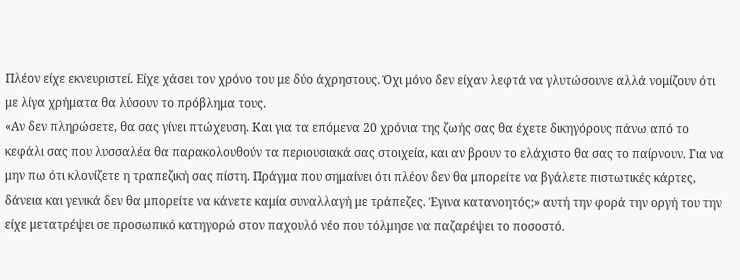Πλέον είχε εκνευριστεί. Είχε χάσει τον χρόνο του με δύο άχρηστους. Όχι μόνο δεν είχαν λεφτά να γλυτώσουνε αλλά νομίζουν ότι με λίγα χρήματα θα λύσουν το πρόβλημα τους.
«Αν δεν πληρώσετε, θα σας γίνει πτώχευση. Και για τα επόμενα 20 χρόνια της ζωής σας θα έχετε δικηγόρους πάνω από το κεφάλι σας που λυσσαλέα θα παρακολουθούν τα περιουσιακά σας στοιχεία, και αν βρουν το ελάχιστο θα σας το παίρνουν. Για να μην πω ότι κλονίζετε η τραπεζική σας πίστη. Πράγμα που σημαίνει ότι πλέον δεν θα μπορείτε να βγάλετε πιστωτικές κάρτες, δάνεια και γενικά δεν θα μπορείτε να κάνετε καμία συναλλαγή με τράπεζες. Έγινα κατανοητός;» αυτή την φορά την οργή του την είχε μετατρέψει σε προσωπικό κατηγορώ στον παχουλό νέο που τόλμησε να παζαρέψει το ποσοστό.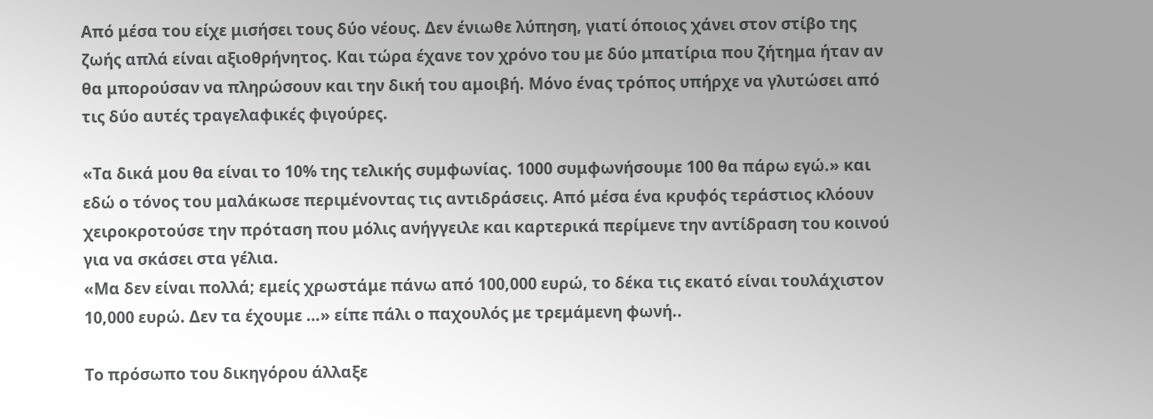Από μέσα του είχε μισήσει τους δύο νέους. Δεν ένιωθε λύπηση, γιατί όποιος χάνει στον στίβο της ζωής απλά είναι αξιοθρήνητος. Και τώρα έχανε τον χρόνο του με δύο μπατίρια που ζήτημα ήταν αν θα μπορούσαν να πληρώσουν και την δική του αμοιβή. Μόνο ένας τρόπος υπήρχε να γλυτώσει από τις δύο αυτές τραγελαφικές φιγούρες.

«Τα δικά μου θα είναι το 10% της τελικής συμφωνίας. 1000 συμφωνήσουμε 100 θα πάρω εγώ.» και εδώ ο τόνος του μαλάκωσε περιμένοντας τις αντιδράσεις. Από μέσα ένα κρυφός τεράστιος κλόουν χειροκροτούσε την πρόταση που μόλις ανήγγειλε και καρτερικά περίμενε την αντίδραση του κοινού για να σκάσει στα γέλια.
«Μα δεν είναι πολλά; εμείς χρωστάμε πάνω από 100,000 ευρώ, το δέκα τις εκατό είναι τουλάχιστον 10,000 ευρώ. Δεν τα έχουμε …» είπε πάλι ο παχουλός με τρεμάμενη φωνή..

Το πρόσωπο του δικηγόρου άλλαξε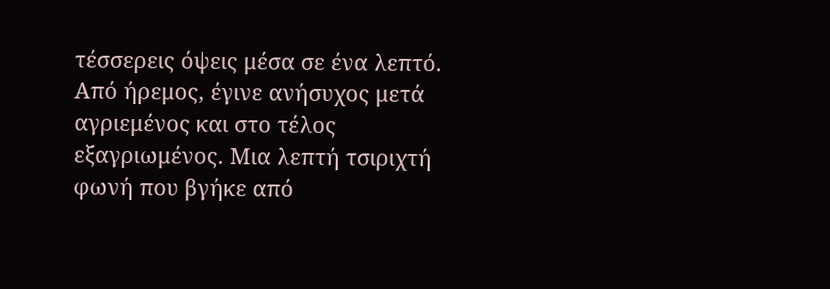τέσσερεις όψεις μέσα σε ένα λεπτό. Από ήρεμος, έγινε ανήσυχος μετά αγριεμένος και στο τέλος εξαγριωμένος. Μια λεπτή τσιριχτή φωνή που βγήκε από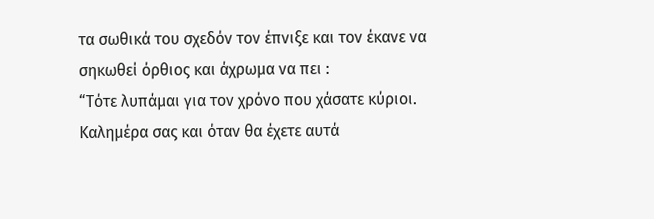τα σωθικά του σχεδόν τον έπνιξε και τον έκανε να σηκωθεί όρθιος και άχρωμα να πει :
“Τότε λυπάμαι για τον χρόνο που χάσατε κύριοι. Καλημέρα σας και όταν θα έχετε αυτά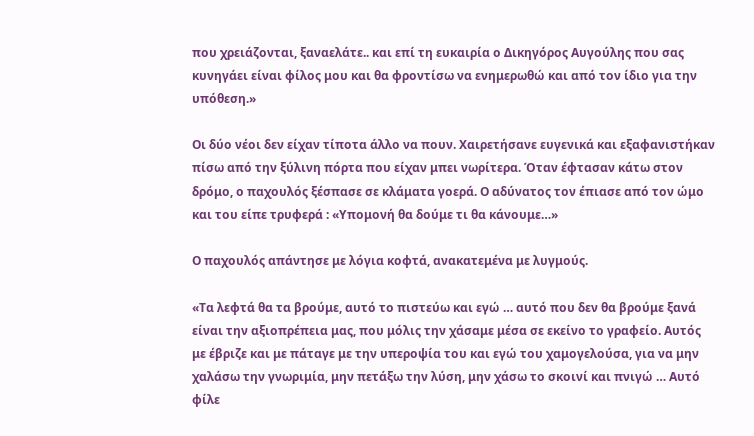που χρειάζονται, ξαναελάτε.. και επί τη ευκαιρία ο Δικηγόρος Αυγούλης που σας κυνηγάει είναι φίλος μου και θα φροντίσω να ενημερωθώ και από τον ίδιο για την υπόθεση.»

Οι δύο νέοι δεν είχαν τίποτα άλλο να πουν. Χαιρετήσανε ευγενικά και εξαφανιστήκαν πίσω από την ξύλινη πόρτα που είχαν μπει νωρίτερα. Όταν έφτασαν κάτω στον δρόμο, ο παχουλός ξέσπασε σε κλάματα γοερά. Ο αδύνατος τον έπιασε από τον ώμο και του είπε τρυφερά : «Υπομονή θα δούμε τι θα κάνουμε…»

Ο παχουλός απάντησε με λόγια κοφτά, ανακατεμένα με λυγμούς.

«Τα λεφτά θα τα βρούμε, αυτό το πιστεύω και εγώ … αυτό που δεν θα βρούμε ξανά είναι την αξιοπρέπεια μας, που μόλις την χάσαμε μέσα σε εκείνο το γραφείο. Αυτός με έβριζε και με πάταγε με την υπεροψία του και εγώ του χαμογελούσα, για να μην χαλάσω την γνωριμία, μην πετάξω την λύση, μην χάσω το σκοινί και πνιγώ … Αυτό φίλε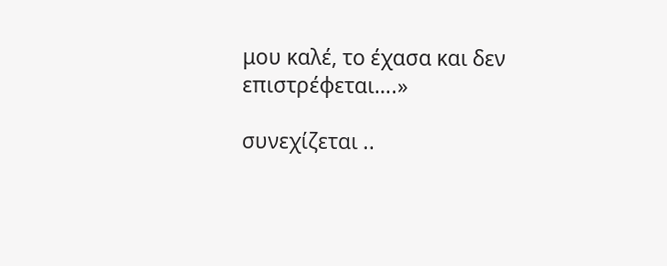μου καλέ, το έχασα και δεν επιστρέφεται….»

συνεχίζεται ..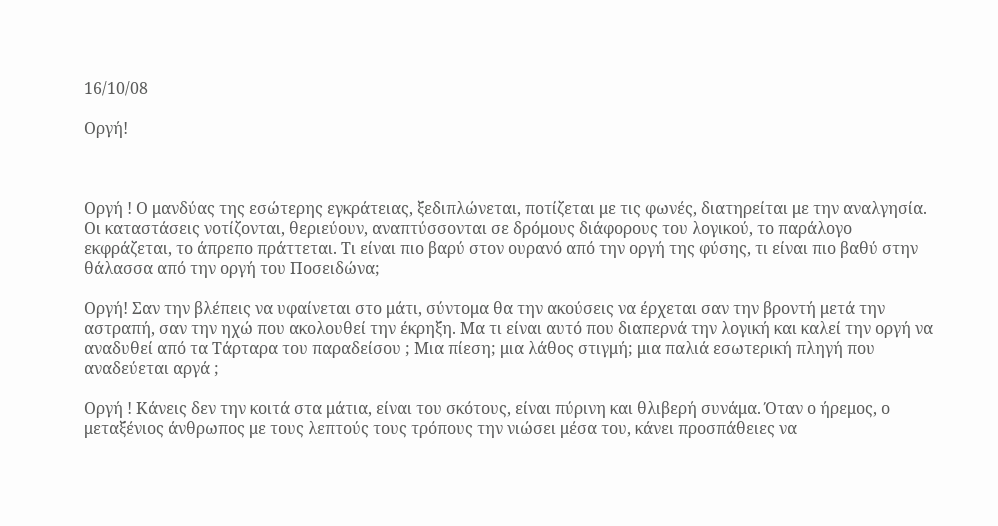16/10/08

Οργή!



Οργή ! Ο μανδύας της εσώτερης εγκράτειας, ξεδιπλώνεται, ποτίζεται με τις φωνές, διατηρείται με την αναλγησία. Οι καταστάσεις νοτίζονται, θεριεύουν, αναπτύσσονται σε δρόμους διάφορους του λογικού, το παράλογο εκφράζεται, το άπρεπο πράττεται. Τι είναι πιο βαρύ στον ουρανό από την οργή της φύσης, τι είναι πιο βαθύ στην θάλασσα από την οργή του Ποσειδώνα;

Οργή! Σαν την βλέπεις να υφαίνεται στο μάτι, σύντομα θα την ακούσεις να έρχεται σαν την βροντή μετά την αστραπή, σαν την ηχώ που ακολουθεί την έκρηξη. Μα τι είναι αυτό που διαπερνά την λογική και καλεί την οργή να αναδυθεί από τα Τάρταρα του παραδείσου ; Μια πίεση; μια λάθος στιγμή; μια παλιά εσωτερική πληγή που αναδεύεται αργά ;

Οργή ! Κάνεις δεν την κοιτά στα μάτια, είναι του σκότους, είναι πύρινη και θλιβερή συνάμα. Όταν ο ήρεμος, ο μεταξένιος άνθρωπος με τους λεπτούς τους τρόπους την νιώσει μέσα του, κάνει προσπάθειες να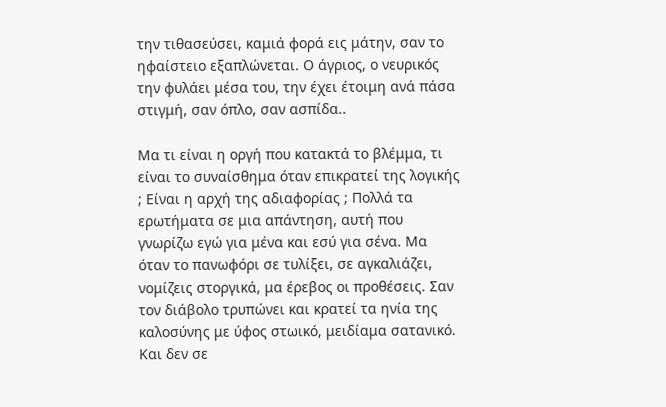την τιθασεύσει, καμιά φορά εις μάτην, σαν το ηφαίστειο εξαπλώνεται. Ο άγριος, ο νευρικός την φυλάει μέσα του, την έχει έτοιμη ανά πάσα στιγμή, σαν όπλο, σαν ασπίδα..

Μα τι είναι η οργή που κατακτά το βλέμμα, τι είναι το συναίσθημα όταν επικρατεί της λογικής ; Είναι η αρχή της αδιαφορίας ; Πολλά τα ερωτήματα σε μια απάντηση, αυτή που γνωρίζω εγώ για μένα και εσύ για σένα. Μα όταν το πανωφόρι σε τυλίξει, σε αγκαλιάζει, νομίζεις στοργικά, μα έρεβος οι προθέσεις. Σαν τον διάβολο τρυπώνει και κρατεί τα ηνία της καλοσύνης με ύφος στωικό, μειδίαμα σατανικό. Και δεν σε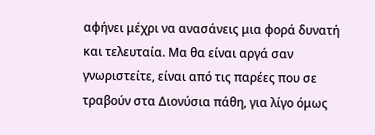αφήνει μέχρι να ανασάνεις μια φορά δυνατή και τελευταία. Μα θα είναι αργά σαν γνωριστείτε, είναι από τις παρέες που σε τραβούν στα Διονύσια πάθη, για λίγο όμως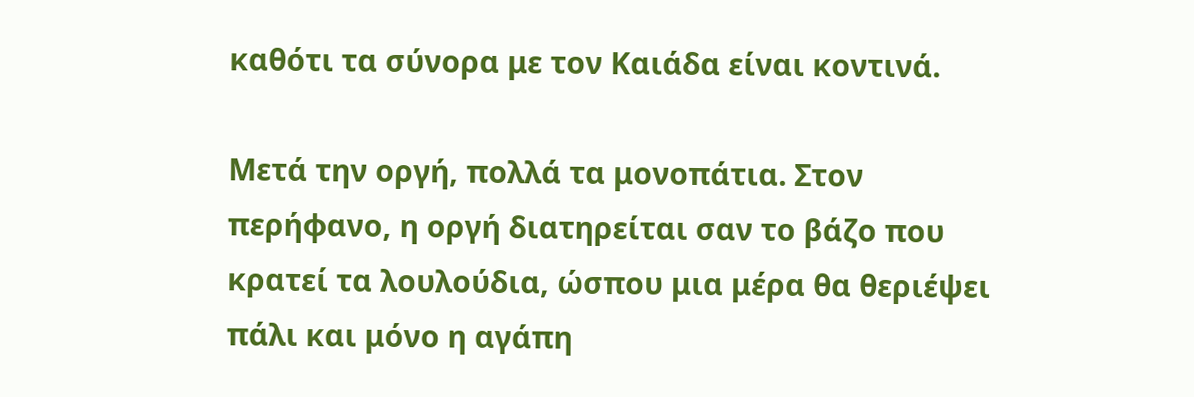καθότι τα σύνορα με τον Καιάδα είναι κοντινά.

Μετά την οργή, πολλά τα μονοπάτια. Στον περήφανο, η οργή διατηρείται σαν το βάζο που κρατεί τα λουλούδια, ώσπου μια μέρα θα θεριέψει πάλι και μόνο η αγάπη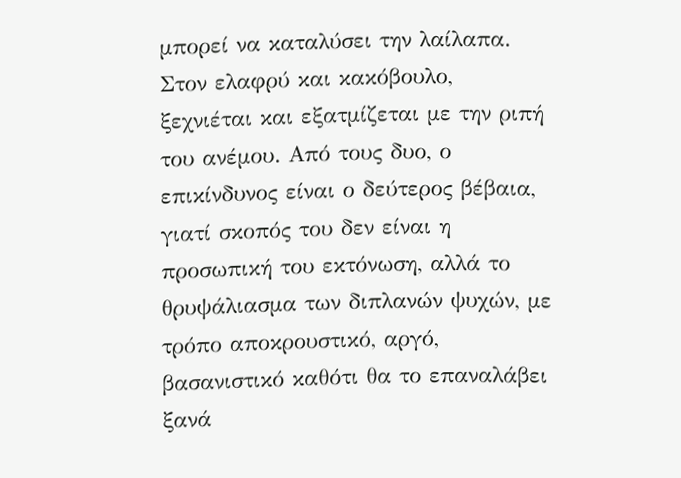μπορεί να καταλύσει την λαίλαπα. Στον ελαφρύ και κακόβουλο, ξεχνιέται και εξατμίζεται με την ριπή του ανέμου. Από τους δυο, ο επικίνδυνος είναι ο δεύτερος βέβαια, γιατί σκοπός του δεν είναι η προσωπική του εκτόνωση, αλλά το θρυψάλιασμα των διπλανών ψυχών, με τρόπο αποκρουστικό, αργό, βασανιστικό καθότι θα το επαναλάβει ξανά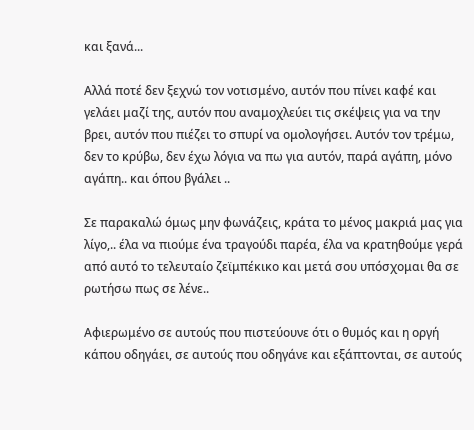και ξανά...

Αλλά ποτέ δεν ξεχνώ τον νοτισμένο, αυτόν που πίνει καφέ και γελάει μαζί της, αυτόν που αναμοχλεύει τις σκέψεις για να την βρει, αυτόν που πιέζει το σπυρί να ομολογήσει. Αυτόν τον τρέμω, δεν το κρύβω, δεν έχω λόγια να πω για αυτόν, παρά αγάπη, μόνο αγάπη.. και όπου βγάλει ..

Σε παρακαλώ όμως μην φωνάζεις, κράτα το μένος μακριά μας για λίγο,.. έλα να πιούμε ένα τραγούδι παρέα, έλα να κρατηθούμε γερά από αυτό το τελευταίο ζεϊμπέκικο και μετά σου υπόσχομαι θα σε ρωτήσω πως σε λένε..

Αφιερωμένο σε αυτούς που πιστεύουνε ότι ο θυμός και η οργή κάπου οδηγάει, σε αυτούς που οδηγάνε και εξάπτονται, σε αυτούς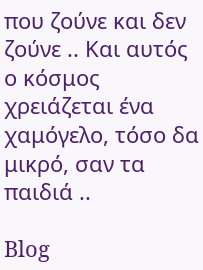που ζούνε και δεν ζούνε .. Και αυτός ο κόσμος χρειάζεται ένα χαμόγελο, τόσο δα μικρό, σαν τα παιδιά ..

Blog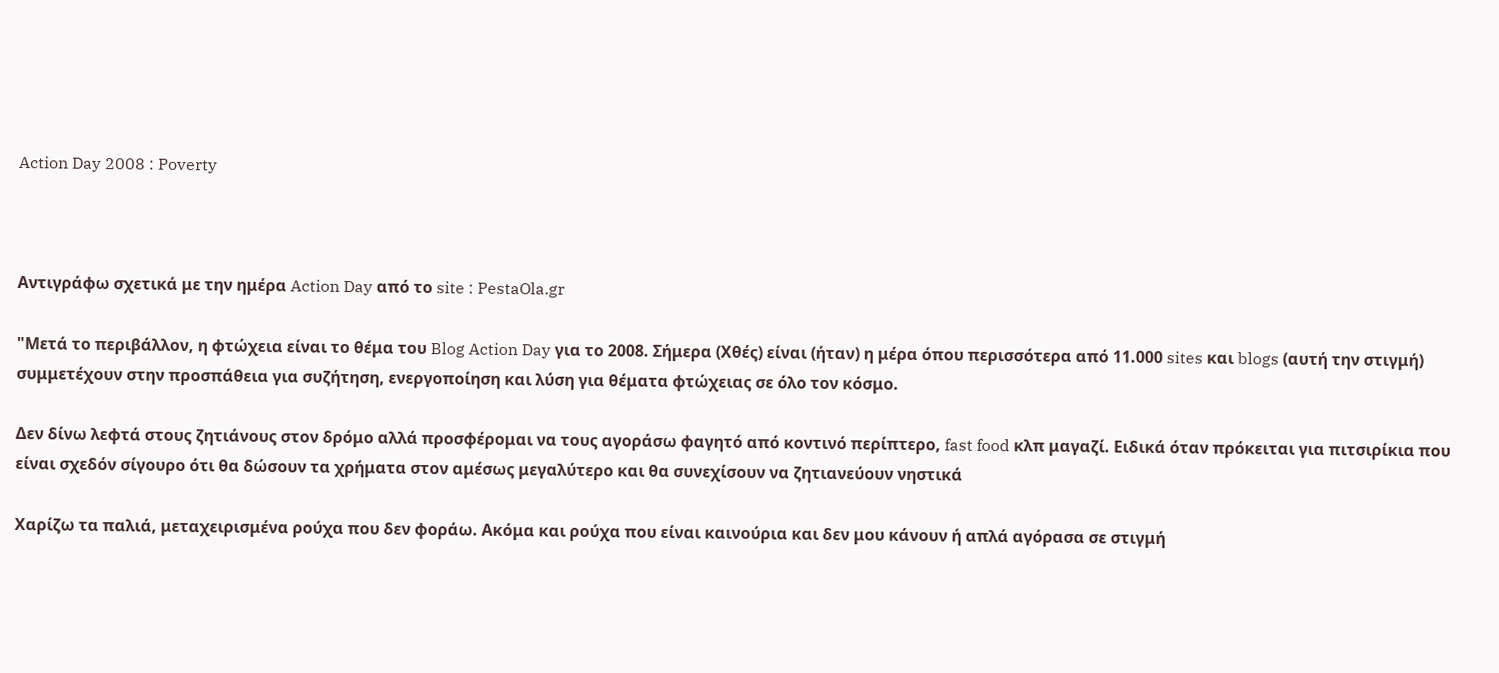Action Day 2008 : Poverty



Αντιγράφω σχετικά με την ημέρα Action Day από το site : PestaOla.gr

"Μετά το περιβάλλον, η φτώχεια είναι το θέμα του Blog Action Day για το 2008. Σήμερα (Χθές) είναι (ήταν) η μέρα όπου περισσότερα από 11.000 sites και blogs (αυτή την στιγμή) συμμετέχουν στην προσπάθεια για συζήτηση, ενεργοποίηση και λύση για θέματα φτώχειας σε όλο τον κόσμο.

Δεν δίνω λεφτά στους ζητιάνους στον δρόμο αλλά προσφέρομαι να τους αγοράσω φαγητό από κοντινό περίπτερο, fast food κλπ μαγαζί. Ειδικά όταν πρόκειται για πιτσιρίκια που είναι σχεδόν σίγουρο ότι θα δώσουν τα χρήματα στον αμέσως μεγαλύτερο και θα συνεχίσουν να ζητιανεύουν νηστικά

Χαρίζω τα παλιά, μεταχειρισμένα ρούχα που δεν φοράω. Ακόμα και ρούχα που είναι καινούρια και δεν μου κάνουν ή απλά αγόρασα σε στιγμή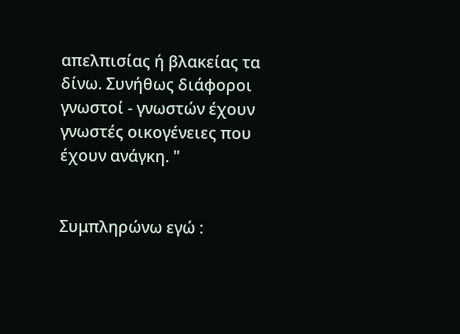απελπισίας ή βλακείας τα δίνω. Συνήθως διάφοροι γνωστοί - γνωστών έχουν γνωστές οικογένειες που έχουν ανάγκη. "


Συμπληρώνω εγώ :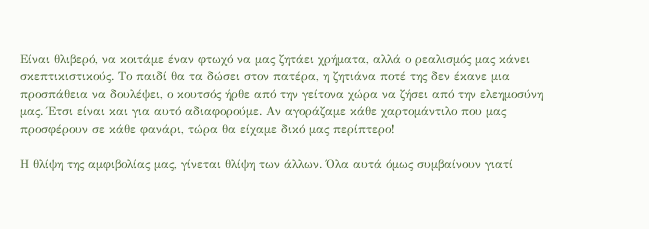Είναι θλιβερό, να κοιτάμε έναν φτωχό να μας ζητάει χρήματα, αλλά ο ρεαλισμός μας κάνει σκεπτικιστικούς. Το παιδί θα τα δώσει στον πατέρα, η ζητιάνα ποτέ της δεν έκανε μια προσπάθεια να δουλέψει, ο κουτσός ήρθε από την γείτονα χώρα να ζήσει από την ελεημοσύνη μας. Έτσι είναι και για αυτό αδιαφορούμε. Αν αγοράζαμε κάθε χαρτομάντιλο που μας προσφέρουν σε κάθε φανάρι, τώρα θα είχαμε δικό μας περίπτερο!

Η θλίψη της αμφιβολίας μας, γίνεται θλίψη των άλλων. Όλα αυτά όμως συμβαίνουν γιατί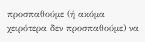προσπαθούμε (ή ακόμα χειρότερα δεν προσπαθούμε) να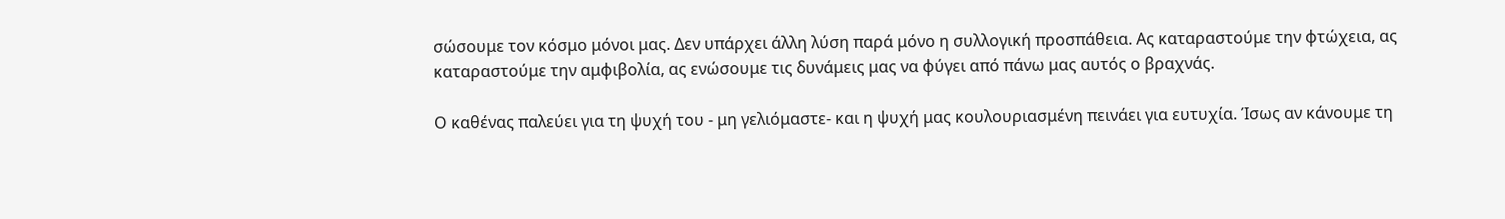σώσουμε τον κόσμο μόνοι μας. Δεν υπάρχει άλλη λύση παρά μόνο η συλλογική προσπάθεια. Ας καταραστούμε την φτώχεια, ας καταραστούμε την αμφιβολία, ας ενώσουμε τις δυνάμεις μας να φύγει από πάνω μας αυτός ο βραχνάς.

Ο καθένας παλεύει για τη ψυχή του - μη γελιόμαστε- και η ψυχή μας κουλουριασμένη πεινάει για ευτυχία. Ίσως αν κάνουμε τη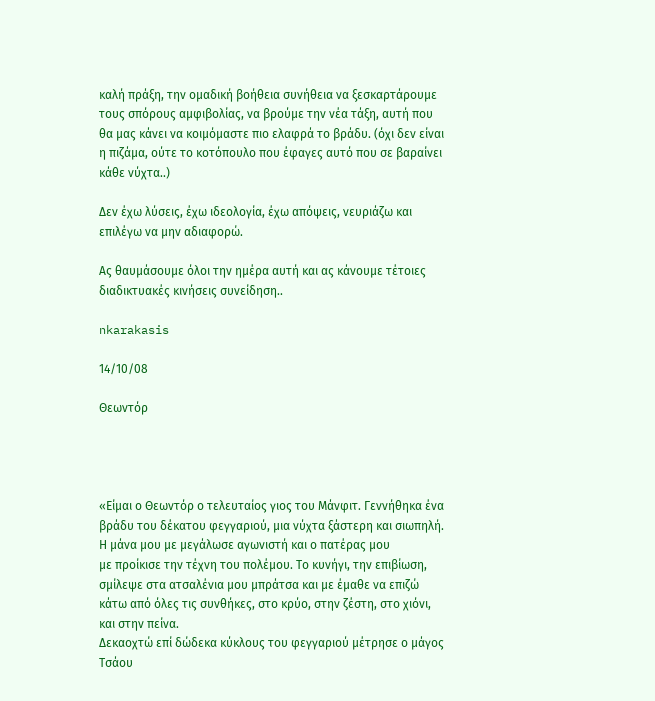καλή πράξη, την ομαδική βοήθεια συνήθεια να ξεσκαρτάρουμε τους σπόρους αμφιβολίας, να βρούμε την νέα τάξη, αυτή που θα μας κάνει να κοιμόμαστε πιο ελαφρά το βράδυ. (όχι δεν είναι η πιζάμα, ούτε το κοτόπουλο που έφαγες αυτό που σε βαραίνει κάθε νύχτα..)

Δεν έχω λύσεις, έχω ιδεολογία, έχω απόψεις, νευριάζω και επιλέγω να μην αδιαφορώ.

Ας θαυμάσουμε όλοι την ημέρα αυτή και ας κάνουμε τέτοιες διαδικτυακές κινήσεις συνείδηση..

nkarakasis

14/10/08

Θεωντόρ




«Είμαι ο Θεωντόρ ο τελευταίος γιος του Μάνφιτ. Γεννήθηκα ένα βράδυ του δέκατου φεγγαριού, μια νύχτα ξάστερη και σιωπηλή. Η μάνα μου με μεγάλωσε αγωνιστή και ο πατέρας μου
με προίκισε την τέχνη του πολέμου. Το κυνήγι, την επιβίωση, σμίλεψε στα ατσαλένια μου μπράτσα και με έμαθε να επιζώ κάτω από όλες τις συνθήκες, στο κρύο, στην ζέστη, στο χιόνι, και στην πείνα.
Δεκαοχτώ επί δώδεκα κύκλους του φεγγαριού μέτρησε ο μάγος Τσάου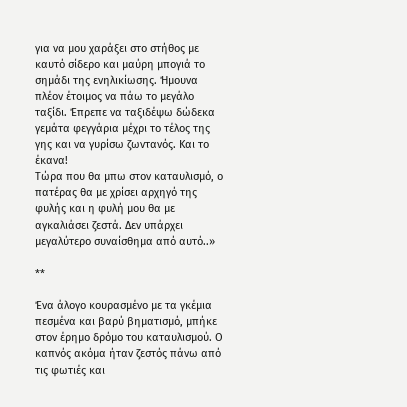για να μου χαράξει στο στήθος με καυτό σίδερο και μαύρη μπογιά το σημάδι της ενηλικίωσης. Ήμουνα πλέον έτοιμος να πάω το μεγάλο ταξίδι. Έπρεπε να ταξιδέψω δώδεκα γεμάτα φεγγάρια μέχρι το τέλος της γης και να γυρίσω ζωντανός. Και το έκανα!
Τώρα που θα μπω στον καταυλισμό, ο πατέρας θα με χρίσει αρχηγό της φυλής και η φυλή μου θα με αγκαλιάσει ζεστά. Δεν υπάρχει μεγαλύτερο συναίσθημα από αυτό..»

**

Ένα άλογο κουρασμένο με τα γκέμια πεσμένα και βαρύ βηματισμό, μπήκε στον έρημο δρόμο του καταυλισμού. Ο καπνός ακόμα ήταν ζεστός πάνω από τις φωτιές και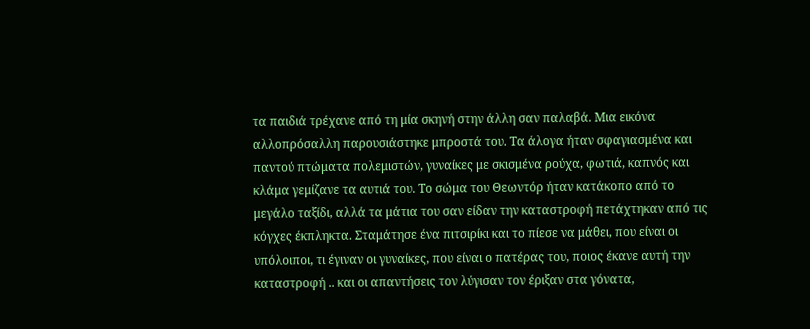τα παιδιά τρέχανε από τη μία σκηνή στην άλλη σαν παλαβά. Μια εικόνα αλλοπρόσαλλη παρουσιάστηκε μπροστά του. Τα άλογα ήταν σφαγιασμένα και παντού πτώματα πολεμιστών, γυναίκες με σκισμένα ρούχα, φωτιά, καπνός και κλάμα γεμίζανε τα αυτιά του. Το σώμα του Θεωντόρ ήταν κατάκοπο από το μεγάλο ταξίδι, αλλά τα μάτια του σαν είδαν την καταστροφή πετάχτηκαν από τις κόγχες έκπληκτα. Σταμάτησε ένα πιτσιρίκι και το πίεσε να μάθει, που είναι οι υπόλοιποι, τι έγιναν οι γυναίκες, που είναι ο πατέρας του, ποιος έκανε αυτή την καταστροφή .. και οι απαντήσεις τον λύγισαν τον έριξαν στα γόνατα,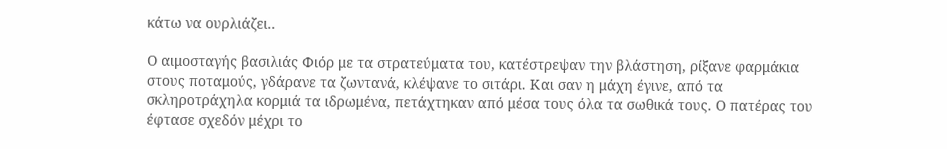κάτω να ουρλιάζει..

Ο αιμοσταγής βασιλιάς Φιόρ με τα στρατεύματα του, κατέστρεψαν την βλάστηση, ρίξανε φαρμάκια στους ποταμούς, γδάρανε τα ζωντανά, κλέψανε το σιτάρι. Και σαν η μάχη έγινε, από τα σκληροτράχηλα κορμιά τα ιδρωμένα, πετάχτηκαν από μέσα τους όλα τα σωθικά τους. Ο πατέρας του έφτασε σχεδόν μέχρι το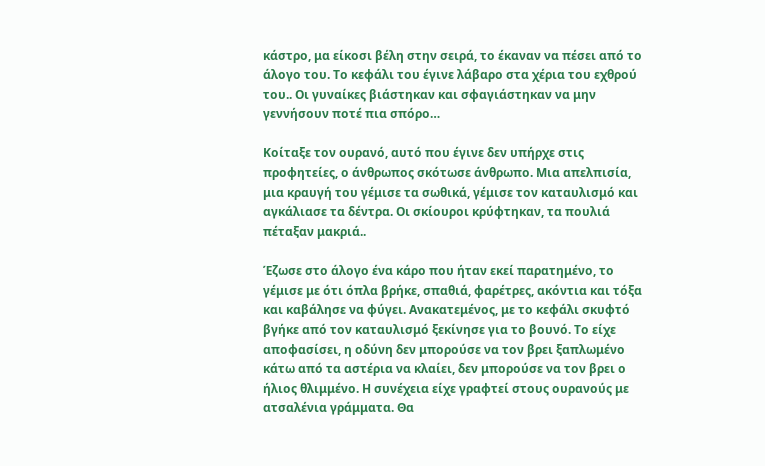κάστρο, μα είκοσι βέλη στην σειρά, το έκαναν να πέσει από το άλογο του. Το κεφάλι του έγινε λάβαρο στα χέρια του εχθρού του.. Οι γυναίκες βιάστηκαν και σφαγιάστηκαν να μην γεννήσουν ποτέ πια σπόρο…

Κοίταξε τον ουρανό, αυτό που έγινε δεν υπήρχε στις προφητείες, ο άνθρωπος σκότωσε άνθρωπο. Μια απελπισία, μια κραυγή του γέμισε τα σωθικά, γέμισε τον καταυλισμό και αγκάλιασε τα δέντρα. Οι σκίουροι κρύφτηκαν, τα πουλιά πέταξαν μακριά..

Έζωσε στο άλογο ένα κάρο που ήταν εκεί παρατημένο, το γέμισε με ότι όπλα βρήκε, σπαθιά, φαρέτρες, ακόντια και τόξα και καβάλησε να φύγει. Ανακατεμένος, με το κεφάλι σκυφτό βγήκε από τον καταυλισμό ξεκίνησε για το βουνό. Το είχε αποφασίσει, η οδύνη δεν μπορούσε να τον βρει ξαπλωμένο κάτω από τα αστέρια να κλαίει, δεν μπορούσε να τον βρει ο ήλιος θλιμμένο. Η συνέχεια είχε γραφτεί στους ουρανούς με ατσαλένια γράμματα. Θα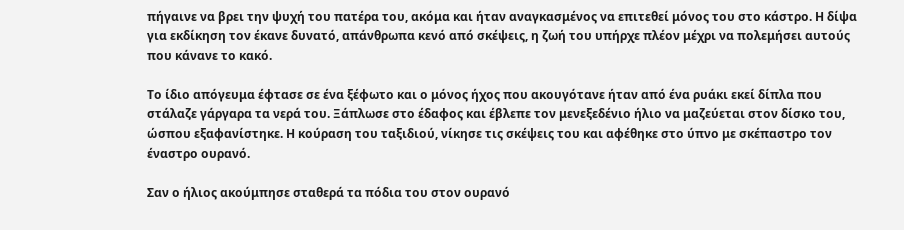πήγαινε να βρει την ψυχή του πατέρα του, ακόμα και ήταν αναγκασμένος να επιτεθεί μόνος του στο κάστρο. Η δίψα για εκδίκηση τον έκανε δυνατό, απάνθρωπα κενό από σκέψεις, η ζωή του υπήρχε πλέον μέχρι να πολεμήσει αυτούς που κάνανε το κακό.

Το ίδιο απόγευμα έφτασε σε ένα ξέφωτο και ο μόνος ήχος που ακουγότανε ήταν από ένα ρυάκι εκεί δίπλα που στάλαζε γάργαρα τα νερά του. Ξάπλωσε στο έδαφος και έβλεπε τον μενεξεδένιο ήλιο να μαζεύεται στον δίσκο του, ώσπου εξαφανίστηκε. Η κούραση του ταξιδιού, νίκησε τις σκέψεις του και αφέθηκε στο ύπνο με σκέπαστρο τον έναστρο ουρανό.

Σαν ο ήλιος ακούμπησε σταθερά τα πόδια του στον ουρανό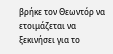βρήκε τον Θεωντόρ να ετοιμάζεται να ξεκινήσει για το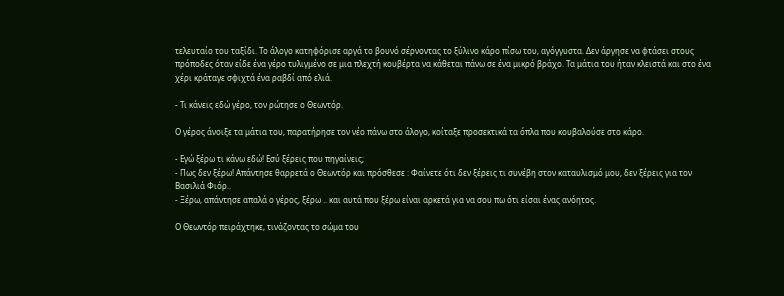τελευταίο του ταξίδι. Το άλογο κατηφόρισε αργά το βουνό σέρνοντας το ξύλινο κάρο πίσω του, αγόγγυστα. Δεν άργησε να φτάσει στους πρόποδες όταν είδε ένα γέρο τυλιγμένο σε μια πλεχτή κουβέρτα να κάθεται πάνω σε ένα μικρό βράχο. Τα μάτια του ήταν κλειστά και στο ένα χέρι κράταγε σφιχτά ένα ραβδί από ελιά.

- Τι κάνεις εδώ γέρο, τον ρώτησε ο Θεωντόρ.

Ο γέρος άνοιξε τα μάτια του, παρατήρησε τον νέο πάνω στο άλογο, κοίταξε προσεκτικά τα όπλα που κουβαλούσε στο κάρο.

- Εγώ ξέρω τι κάνω εδώ! Εσύ ξέρεις που πηγαίνεις;
- Πως δεν ξέρω! Απάντησε θαρρετά ο Θεωντόρ και πρόσθεσε : Φαίνετε ότι δεν ξέρεις τι συνέβη στον καταυλισμό μου, δεν ξέρεις για τον Βασιλιά Φιόρ..
- Ξέρω, απάντησε απαλά ο γέρος, ξέρω .. και αυτά που ξέρω είναι αρκετά για να σου πω ότι είσαι ένας ανόητος.

Ο Θεωντόρ πειράχτηκε, τινάζοντας το σώμα του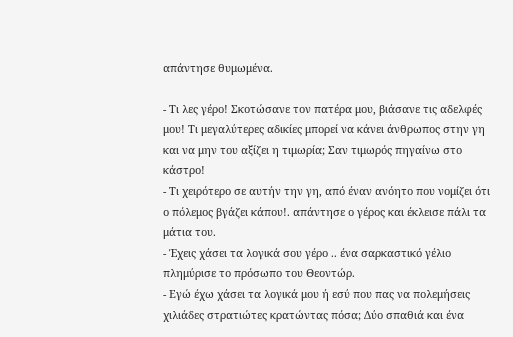απάντησε θυμωμένα.

- Τι λες γέρο! Σκοτώσανε τον πατέρα μου, βιάσανε τις αδελφές μου! Τι μεγαλύτερες αδικίες μπορεί να κάνει άνθρωπος στην γη και να μην του αξίζει η τιμωρία; Σαν τιμωρός πηγαίνω στο κάστρο!
- Τι χειρότερο σε αυτήν την γη, από έναν ανόητο που νομίζει ότι ο πόλεμος βγάζει κάπου!. απάντησε ο γέρος και έκλεισε πάλι τα μάτια του.
- Έχεις χάσει τα λογικά σου γέρο .. ένα σαρκαστικό γέλιο πλημύρισε το πρόσωπο του Θεοντώρ.
- Εγώ έχω χάσει τα λογικά μου ή εσύ που πας να πολεμήσεις χιλιάδες στρατιώτες κρατώντας πόσα; Δύο σπαθιά και ένα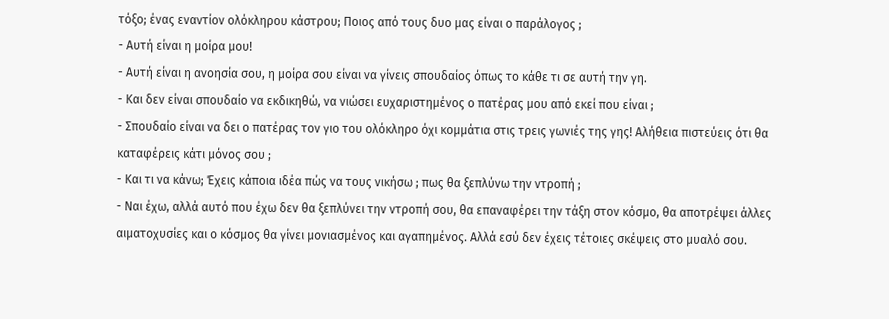τόξο; ένας εναντίον ολόκληρου κάστρου; Ποιος από τους δυο μας είναι ο παράλογος ;
- Αυτή είναι η μοίρα μου!
- Αυτή είναι η ανοησία σου, η μοίρα σου είναι να γίνεις σπουδαίος όπως το κάθε τι σε αυτή την γη.
- Και δεν είναι σπουδαίο να εκδικηθώ, να νιώσει ευχαριστημένος ο πατέρας μου από εκεί που είναι ;
- Σπουδαίο είναι να δει ο πατέρας τον γιο του ολόκληρο όχι κομμάτια στις τρεις γωνιές της γης! Αλήθεια πιστεύεις ότι θα καταφέρεις κάτι μόνος σου ;
- Και τι να κάνω; Έχεις κάποια ιδέα πώς να τους νικήσω ; πως θα ξεπλύνω την ντροπή ;
- Ναι έχω, αλλά αυτό που έχω δεν θα ξεπλύνει την ντροπή σου, θα επαναφέρει την τάξη στον κόσμο, θα αποτρέψει άλλες αιματοχυσίες και ο κόσμος θα γίνει μονιασμένος και αγαπημένος. Αλλά εσύ δεν έχεις τέτοιες σκέψεις στο μυαλό σου.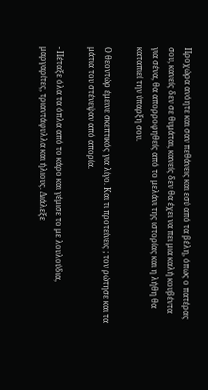Προχώρα ανόητε και σαν πεθάνεις και εσύ από τα βέλη, όπως ο πατέρας σου, κανείς δεν σε θυμάται, κανείς δεν θα έχει να πει μια καλή κουβέντα για σένα, θα απορροφηθείς από το μελάνι της ιστορίας και η λήθη θα καταπιεί την ύπαρξη σου.

Ο θεοντώρ έμεινε σκεπτικός για λίγο. Και τι προτείνεις ; τον ρώτησε και τα μάτια του στένεψαν από απορία.

- Πέταξε όλα τα όπλα από το κάρο και γέμισε το με λουλούδια, μαργαρίτες, τριαντάφυλλα και ήλιους. Διάλεξε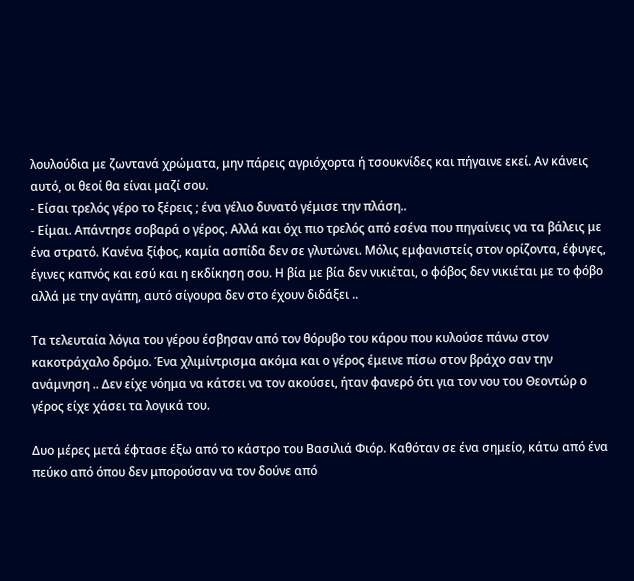λουλούδια με ζωντανά χρώματα, μην πάρεις αγριόχορτα ή τσουκνίδες και πήγαινε εκεί. Αν κάνεις αυτό, οι θεοί θα είναι μαζί σου.
- Είσαι τρελός γέρο το ξέρεις ; ένα γέλιο δυνατό γέμισε την πλάση..
- Είμαι. Απάντησε σοβαρά ο γέρος. Αλλά και όχι πιο τρελός από εσένα που πηγαίνεις να τα βάλεις με ένα στρατό. Κανένα ξίφος, καμία ασπίδα δεν σε γλυτώνει. Μόλις εμφανιστείς στον ορίζοντα, έφυγες, έγινες καπνός και εσύ και η εκδίκηση σου. Η βία με βία δεν νικιέται, ο φόβος δεν νικιέται με το φόβο αλλά με την αγάπη, αυτό σίγουρα δεν στο έχουν διδάξει ..

Τα τελευταία λόγια του γέρου έσβησαν από τον θόρυβο του κάρου που κυλούσε πάνω στον κακοτράχαλο δρόμο. Ένα χλιμίντρισμα ακόμα και ο γέρος έμεινε πίσω στον βράχο σαν την ανάμνηση .. Δεν είχε νόημα να κάτσει να τον ακούσει, ήταν φανερό ότι για τον νου του Θεοντώρ ο γέρος είχε χάσει τα λογικά του.

Δυο μέρες μετά έφτασε έξω από το κάστρο του Βασιλιά Φιόρ. Καθόταν σε ένα σημείο, κάτω από ένα πεύκο από όπου δεν μπορούσαν να τον δούνε από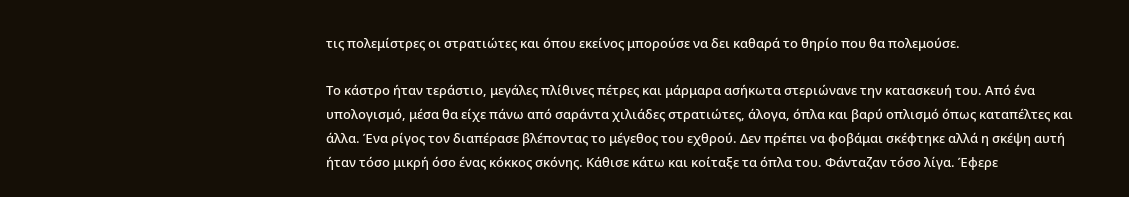τις πολεμίστρες οι στρατιώτες και όπου εκείνος μπορούσε να δει καθαρά το θηρίο που θα πολεμούσε.

Το κάστρο ήταν τεράστιο, μεγάλες πλίθινες πέτρες και μάρμαρα ασήκωτα στεριώνανε την κατασκευή του. Από ένα υπολογισμό, μέσα θα είχε πάνω από σαράντα χιλιάδες στρατιώτες, άλογα, όπλα και βαρύ οπλισμό όπως καταπέλτες και άλλα. Ένα ρίγος τον διαπέρασε βλέποντας το μέγεθος του εχθρού. Δεν πρέπει να φοβάμαι σκέφτηκε αλλά η σκέψη αυτή ήταν τόσο μικρή όσο ένας κόκκος σκόνης. Κάθισε κάτω και κοίταξε τα όπλα του. Φάνταζαν τόσο λίγα. Έφερε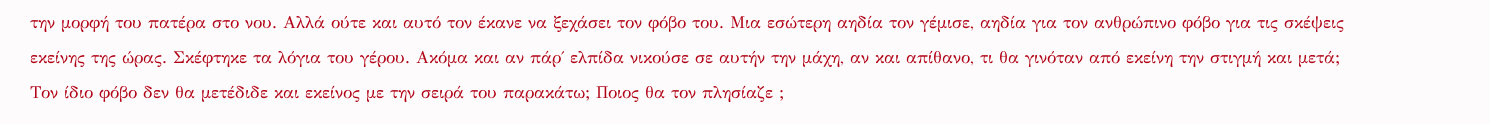την μορφή του πατέρα στο νου. Αλλά ούτε και αυτό τον έκανε να ξεχάσει τον φόβο του. Μια εσώτερη αηδία τον γέμισε, αηδία για τον ανθρώπινο φόβο για τις σκέψεις εκείνης της ώρας. Σκέφτηκε τα λόγια του γέρου. Ακόμα και αν πάρ΄ ελπίδα νικούσε σε αυτήν την μάχη, αν και απίθανο, τι θα γινόταν από εκείνη την στιγμή και μετά; Τον ίδιο φόβο δεν θα μετέδιδε και εκείνος με την σειρά του παρακάτω; Ποιος θα τον πλησίαζε ;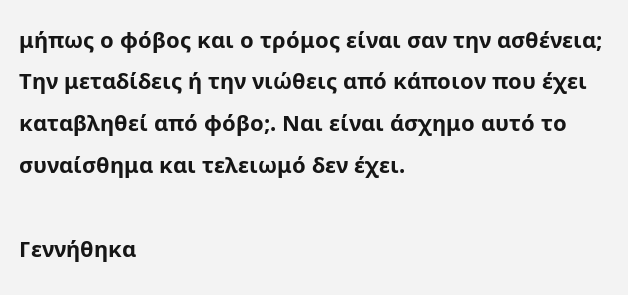μήπως ο φόβος και ο τρόμος είναι σαν την ασθένεια; Την μεταδίδεις ή την νιώθεις από κάποιον που έχει καταβληθεί από φόβο;. Ναι είναι άσχημο αυτό το συναίσθημα και τελειωμό δεν έχει.

Γεννήθηκα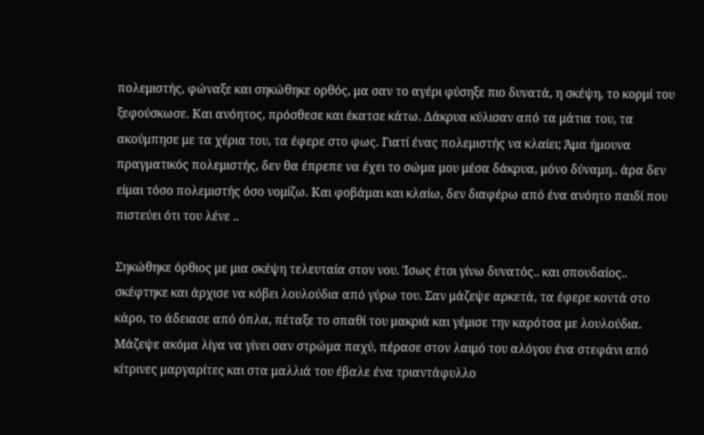πολεμιστής, φώναξε και σηκώθηκε ορθός, μα σαν το αγέρι φύσηξε πιο δυνατά, η σκέψη, το κορμί του ξεφούσκωσε. Και ανόητος, πρόσθεσε και έκατσε κάτω. Δάκρυα κύλισαν από τα μάτια του, τα ακούμπησε με τα χέρια του, τα έφερε στο φως. Γιατί ένας πολεμιστής να κλαίει; Άμα ήμουνα πραγματικός πολεμιστής, δεν θα έπρεπε να έχει το σώμα μου μέσα δάκρυα, μόνο δύναμη.. άρα δεν είμαι τόσο πολεμιστής όσο νομίζω. Και φοβάμαι και κλαίω, δεν διαφέρω από ένα ανόητο παιδί που πιστεύει ότι του λένε ..

Σηκώθηκε όρθιος με μια σκέψη τελευταία στον νου. Ίσως έτσι γίνω δυνατός.. και σπουδαίος.. σκέφτηκε και άρχισε να κόβει λουλούδια από γύρω του. Σαν μάζεψε αρκετά, τα έφερε κοντά στο κάρο, το άδειασε από όπλα, πέταξε το σπαθί του μακριά και γέμισε την καρότσα με λουλούδια. Μάζεψε ακόμα λίγα να γίνει σαν στρώμα παχύ, πέρασε στον λαιμό του αλόγου ένα στεφάνι από κίτρινες μαργαρίτες και στα μαλλιά του έβαλε ένα τριαντάφυλλο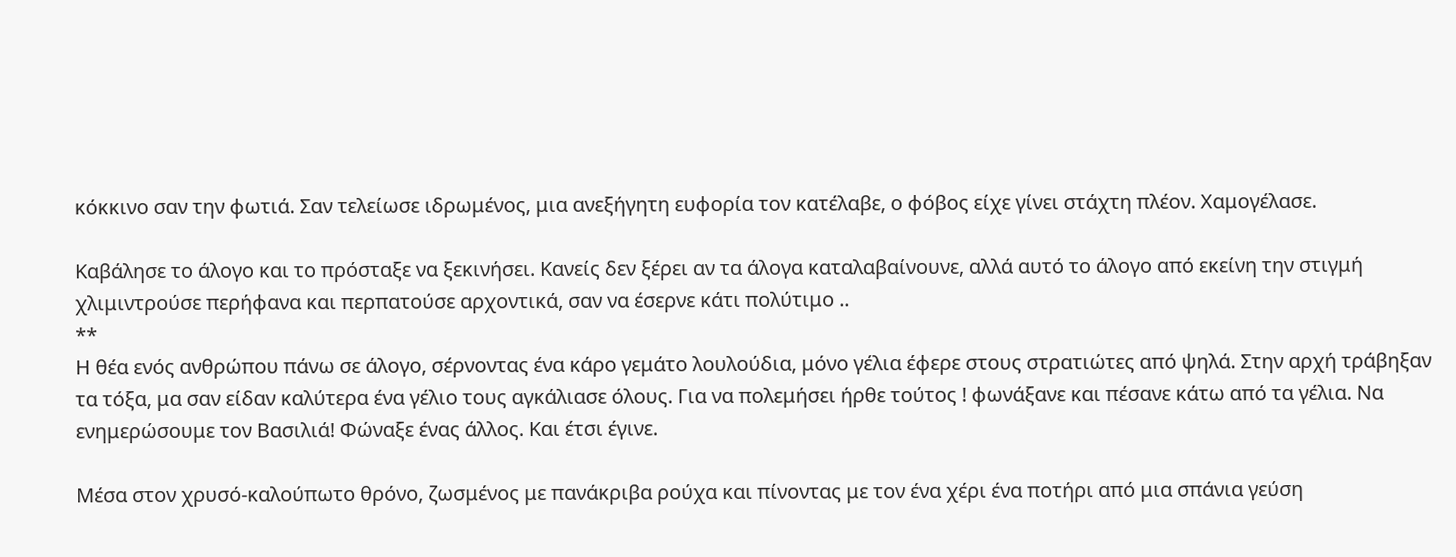κόκκινο σαν την φωτιά. Σαν τελείωσε ιδρωμένος, μια ανεξήγητη ευφορία τον κατέλαβε, ο φόβος είχε γίνει στάχτη πλέον. Χαμογέλασε.

Καβάλησε το άλογο και το πρόσταξε να ξεκινήσει. Κανείς δεν ξέρει αν τα άλογα καταλαβαίνουνε, αλλά αυτό το άλογο από εκείνη την στιγμή χλιμιντρούσε περήφανα και περπατούσε αρχοντικά, σαν να έσερνε κάτι πολύτιμο ..
**
Η θέα ενός ανθρώπου πάνω σε άλογο, σέρνοντας ένα κάρο γεμάτο λουλούδια, μόνο γέλια έφερε στους στρατιώτες από ψηλά. Στην αρχή τράβηξαν τα τόξα, μα σαν είδαν καλύτερα ένα γέλιο τους αγκάλιασε όλους. Για να πολεμήσει ήρθε τούτος ! φωνάξανε και πέσανε κάτω από τα γέλια. Να ενημερώσουμε τον Βασιλιά! Φώναξε ένας άλλος. Και έτσι έγινε.

Μέσα στον χρυσό-καλούπωτο θρόνο, ζωσμένος με πανάκριβα ρούχα και πίνοντας με τον ένα χέρι ένα ποτήρι από μια σπάνια γεύση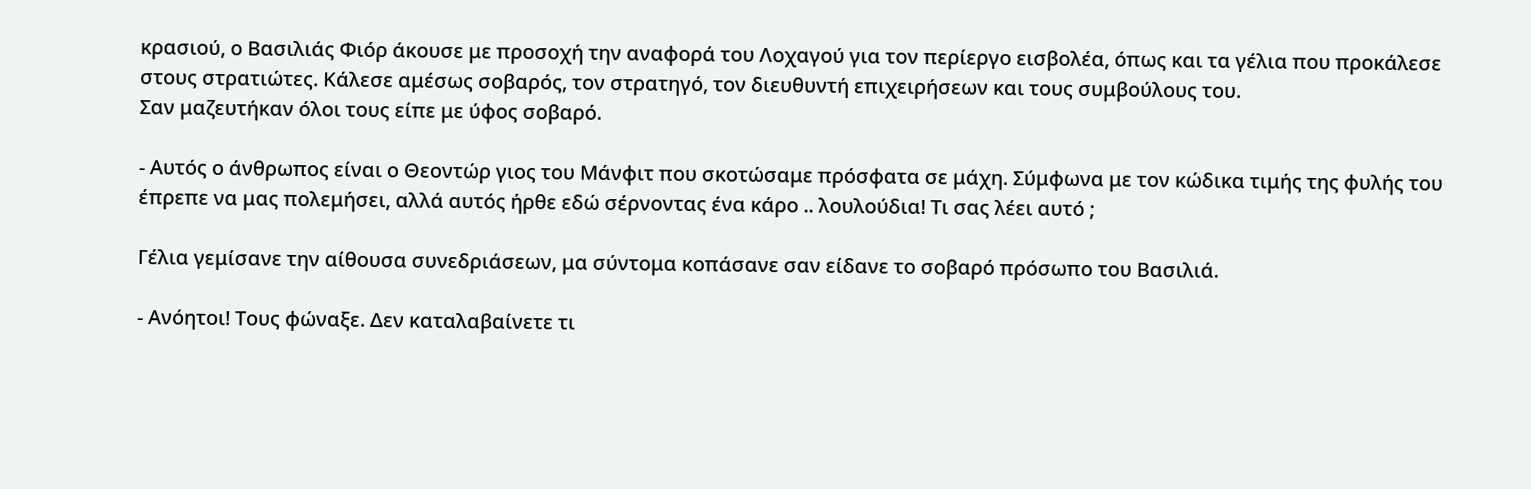κρασιού, ο Βασιλιάς Φιόρ άκουσε με προσοχή την αναφορά του Λοχαγού για τον περίεργο εισβολέα, όπως και τα γέλια που προκάλεσε στους στρατιώτες. Κάλεσε αμέσως σοβαρός, τον στρατηγό, τον διευθυντή επιχειρήσεων και τους συμβούλους του.
Σαν μαζευτήκαν όλοι τους είπε με ύφος σοβαρό.

- Αυτός ο άνθρωπος είναι ο Θεοντώρ γιος του Μάνφιτ που σκοτώσαμε πρόσφατα σε μάχη. Σύμφωνα με τον κώδικα τιμής της φυλής του έπρεπε να μας πολεμήσει, αλλά αυτός ήρθε εδώ σέρνοντας ένα κάρο .. λουλούδια! Τι σας λέει αυτό ;

Γέλια γεμίσανε την αίθουσα συνεδριάσεων, μα σύντομα κοπάσανε σαν είδανε το σοβαρό πρόσωπο του Βασιλιά.

- Ανόητοι! Τους φώναξε. Δεν καταλαβαίνετε τι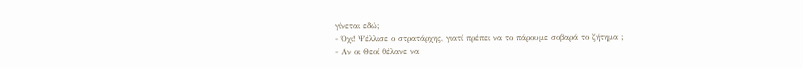γίνεται εδώ;
- Όχι! Ψέλλισε ο στρατάρχης, γιατί πρέπει να το πάρουμε σοβαρά το ζήτημα ;
- Αν οι Θεοί θέλανε να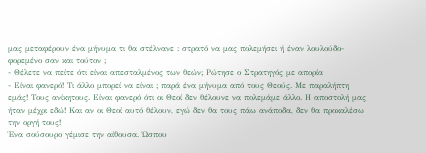μας μεταφέρουν ένα μήνυμα τι θα στέλνανε : στρατό να μας πολεμήσει ή έναν λουλούδο-φορεμένο σαν και τούτον ;
- Θέλετε να πείτε ότι είναι απεσταλμένος των θεών; Ρώτησε ο Στρατηγός με απορία
- Είναι φανερό! Τι άλλο μπορεί να είναι ; παρά ένα μήνυμα από τους Θεούς. Με παραλήπτη εμάς! Τους ανίκητους. Είναι φανερό ότι οι Θεοί δεν θέλουνε να πολεμάμε άλλο. Η αποστολή μας ήταν μέχρι εδώ! Και αν οι Θεοί αυτό θέλουν, εγώ δεν θα τους πάω ανάποδα, δεν θα προκαλέσω την οργή τους!
Ένα σούσουρο γέμισε την αίθουσα. Ώσπου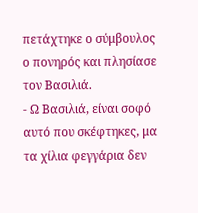πετάχτηκε ο σύμβουλος ο πονηρός και πλησίασε τον Βασιλιά.
- Ω Βασιλιά, είναι σοφό αυτό που σκέφτηκες, μα τα χίλια φεγγάρια δεν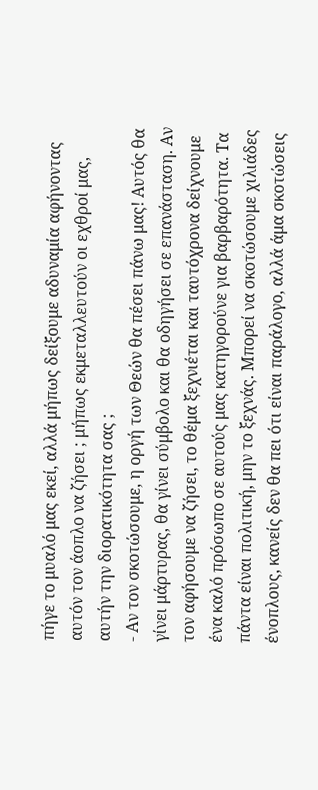πήγε το μυαλό μας εκεί, αλλά μήπως δείξουμε αδυναμία αφήνοντας αυτόν τον άοπλο να ζήσει ; μήπως εκμεταλλευτούν οι εχθροί μας, αυτήν την διορατικότητα σας ;
- Αν τον σκοτώσουμε, η οργή των Θεών θα πέσει πάνω μας! Αυτός θα γίνει μάρτυρας, θα γίνει σύμβολο και θα οδηγήσει σε επανάσταση. Αν τον αφήσουμε να ζήσει, το θέμα ξεχνιέται και ταυτόχρονα δείχνουμε ένα καλό πρόσωπο σε αυτούς μας κατηγορούνε για βαρβαρότητα. Τα πάντα είναι πολιτική, μην το ξεχνάς. Μπορεί να σκοτώσουμε χιλιάδες ένοπλους, κανείς δεν θα πει ότι είναι παράλογο, αλλά άμα σκοτώσεις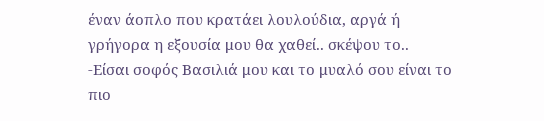έναν άοπλο που κρατάει λουλούδια, αργά ή γρήγορα η εξουσία μου θα χαθεί.. σκέψου το..
-Είσαι σοφός Βασιλιά μου και το μυαλό σου είναι το πιο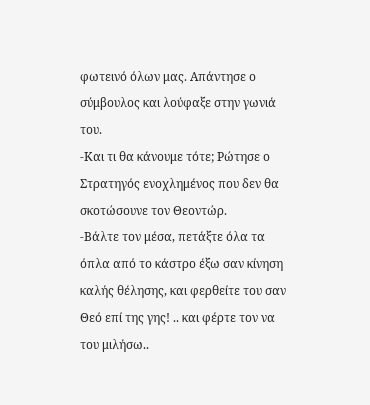φωτεινό όλων μας. Απάντησε ο σύμβουλος και λούφαξε στην γωνιά του.
-Και τι θα κάνουμε τότε; Ρώτησε ο Στρατηγός ενοχλημένος που δεν θα σκοτώσουνε τον Θεοντώρ.
-Βάλτε τον μέσα, πετάξτε όλα τα όπλα από το κάστρο έξω σαν κίνηση καλής θέλησης, και φερθείτε του σαν Θεό επί της γης! .. και φέρτε τον να του μιλήσω..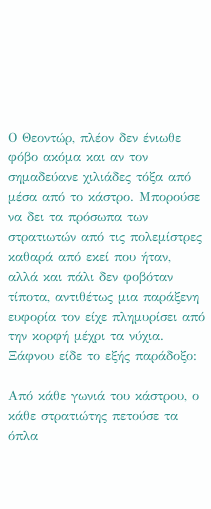Ο Θεοντώρ, πλέον δεν ένιωθε φόβο ακόμα και αν τον σημαδεύανε χιλιάδες τόξα από μέσα από το κάστρο. Μπορούσε να δει τα πρόσωπα των στρατιωτών από τις πολεμίστρες καθαρά από εκεί που ήταν, αλλά και πάλι δεν φοβόταν τίποτα, αντιθέτως μια παράξενη ευφορία τον είχε πλημυρίσει από την κορφή μέχρι τα νύχια. Ξάφνου είδε το εξής παράδοξο:

Από κάθε γωνιά του κάστρου, ο κάθε στρατιώτης πετούσε τα όπλα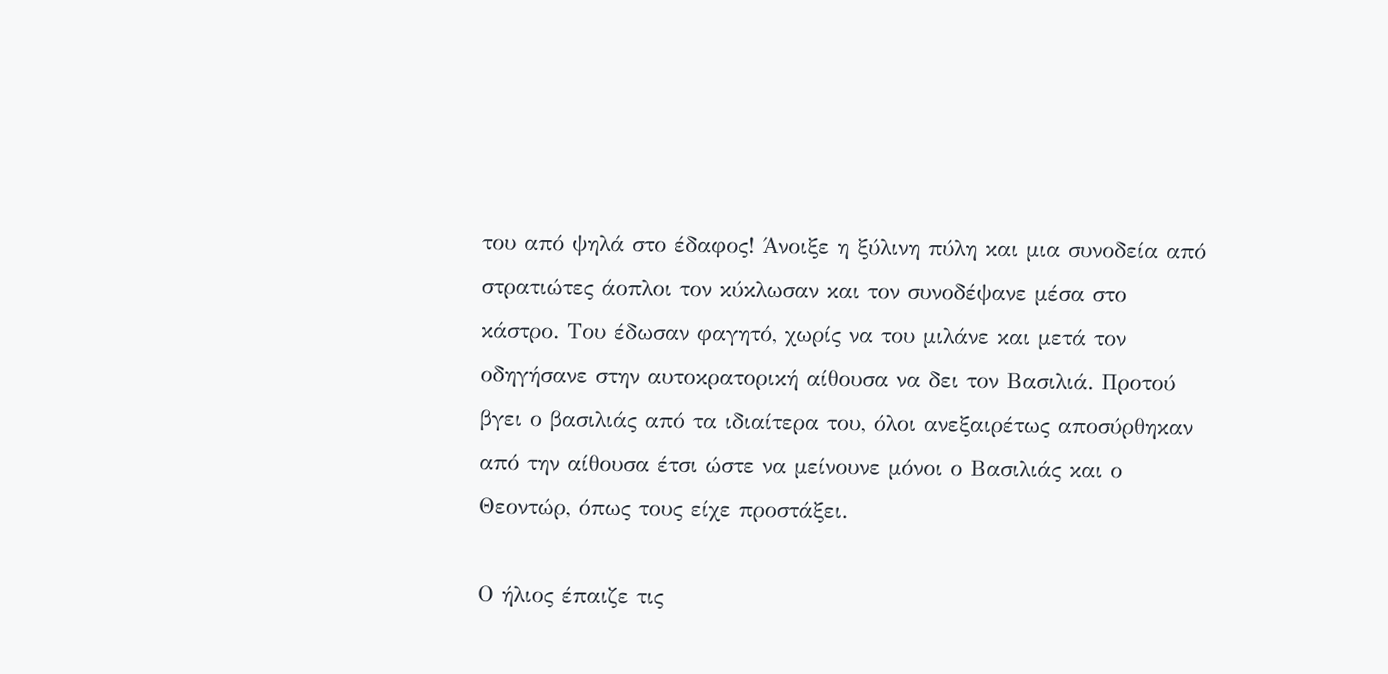του από ψηλά στο έδαφος! Άνοιξε η ξύλινη πύλη και μια συνοδεία από στρατιώτες άοπλοι τον κύκλωσαν και τον συνοδέψανε μέσα στο κάστρο. Του έδωσαν φαγητό, χωρίς να του μιλάνε και μετά τον οδηγήσανε στην αυτοκρατορική αίθουσα να δει τον Βασιλιά. Προτού βγει ο βασιλιάς από τα ιδιαίτερα του, όλοι ανεξαιρέτως αποσύρθηκαν από την αίθουσα έτσι ώστε να μείνουνε μόνοι ο Βασιλιάς και ο Θεοντώρ, όπως τους είχε προστάξει.

Ο ήλιος έπαιζε τις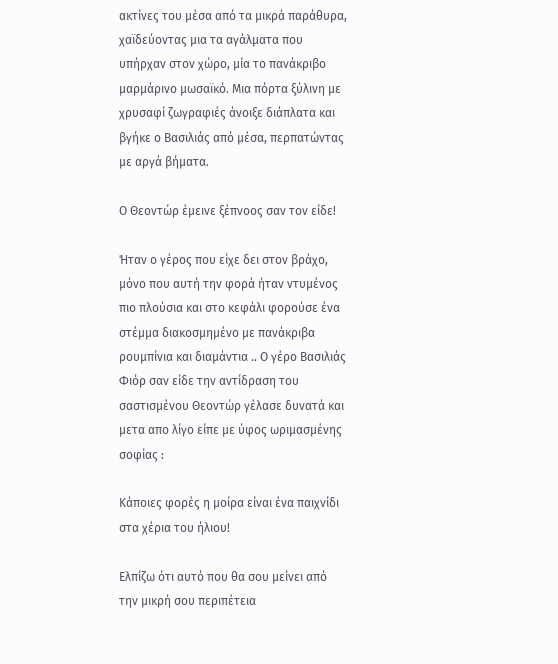ακτίνες του μέσα από τα μικρά παράθυρα, χαϊδεύοντας μια τα αγάλματα που υπήρχαν στον χώρο, μία το πανάκριβο μαρμάρινο μωσαϊκό. Μια πόρτα ξύλινη με χρυσαφί ζωγραφιές άνοιξε διάπλατα και βγήκε ο Βασιλιάς από μέσα, περπατώντας με αργά βήματα.

Ο Θεοντώρ έμεινε ξέπνοος σαν τον είδε!

Ήταν ο γέρος που είχε δει στον βράχο, μόνο που αυτή την φορά ήταν ντυμένος πιο πλούσια και στο κεφάλι φορούσε ένα στέμμα διακοσμημένο με πανάκριβα ρουμπίνια και διαμάντια .. Ο γέρο Βασιλιάς Φιόρ σαν είδε την αντίδραση του σαστισμένου Θεοντώρ γέλασε δυνατά και μετα απο λίγο είπε με ύφος ωριμασμένης σοφίας :

Κάποιες φορές η μοίρα είναι ένα παιχνίδι στα χέρια του ήλιου!

Ελπίζω ότι αυτό που θα σου μείνει από την μικρή σου περιπέτεια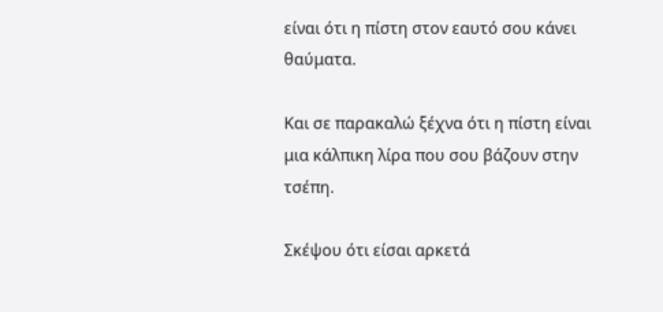είναι ότι η πίστη στον εαυτό σου κάνει θαύματα.

Και σε παρακαλώ ξέχνα ότι η πίστη είναι
μια κάλπικη λίρα που σου βάζουν στην τσέπη.

Σκέψου ότι είσαι αρκετά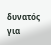δυνατός για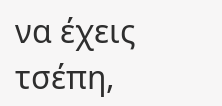να έχεις τσέπη,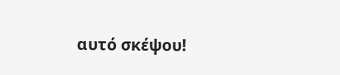αυτό σκέψου!